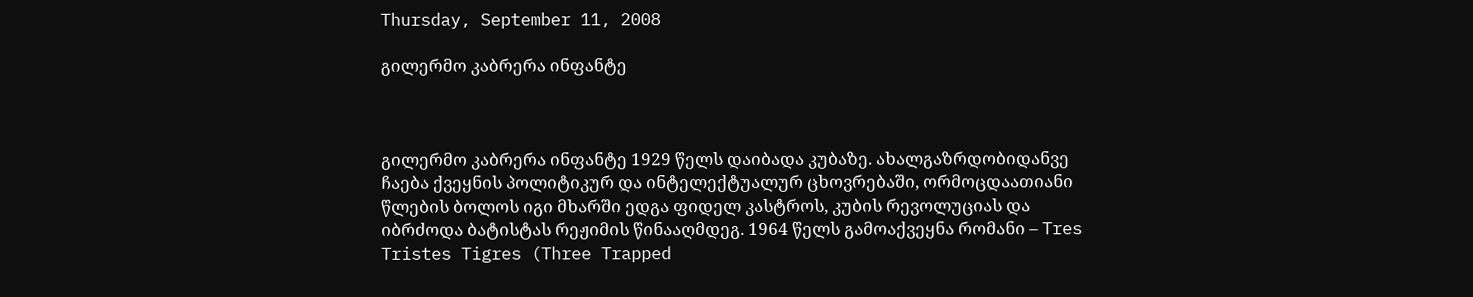Thursday, September 11, 2008

გილერმო კაბრერა ინფანტე



გილერმო კაბრერა ინფანტე 1929 წელს დაიბადა კუბაზე. ახალგაზრდობიდანვე ჩაება ქვეყნის პოლიტიკურ და ინტელექტუალურ ცხოვრებაში, ორმოცდაათიანი წლების ბოლოს იგი მხარში ედგა ფიდელ კასტროს, კუბის რევოლუციას და იბრძოდა ბატისტას რეჟიმის წინააღმდეგ. 1964 წელს გამოაქვეყნა რომანი – Tres Tristes Tigres (Three Trapped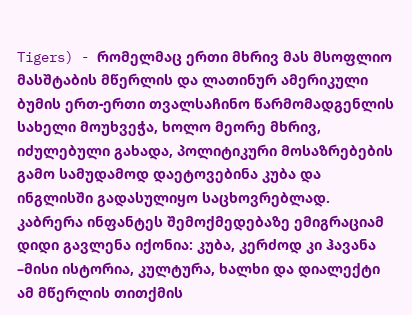Tigers) - რომელმაც ერთი მხრივ მას მსოფლიო მასშტაბის მწერლის და ლათინურ ამერიკული ბუმის ერთ-ერთი თვალსაჩინო წარმომადგენლის სახელი მოუხვეჭა, ხოლო მეორე მხრივ, იძულებული გახადა, პოლიტიკური მოსაზრებების გამო სამუდამოდ დაეტოვებინა კუბა და ინგლისში გადასულიყო საცხოვრებლად. კაბრერა ინფანტეს შემოქმედებაზე ემიგრაციამ დიდი გავლენა იქონია: კუბა, კერძოდ კი ჰავანა –მისი ისტორია, კულტურა, ხალხი და დიალექტი ამ მწერლის თითქმის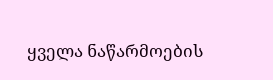ყველა ნაწარმოების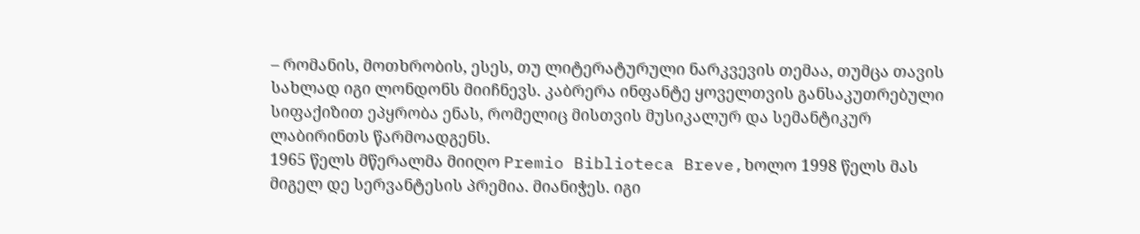– რომანის, მოთხრობის, ესეს, თუ ლიტერატურული ნარკვევის თემაა, თუმცა თავის სახლად იგი ლონდონს მიიჩნევს. კაბრერა ინფანტე ყოველთვის განსაკუთრებული სიფაქიზით ეპყრობა ენას, რომელიც მისთვის მუსიკალურ და სემანტიკურ ლაბირინთს წარმოადგენს.
1965 წელს მწერალმა მიიღო Premio Biblioteca Breve,ხოლო 1998 წელს მას მიგელ დე სერვანტესის პრემია. მიანიჭეს. იგი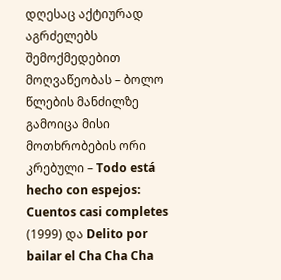დღესაც აქტიურად აგრძელებს შემოქმედებით მოღვაწეობას – ბოლო წლების მანძილზე გამოიცა მისი მოთხრობების ორი კრებული – Todo está hecho con espejos: Cuentos casi completes (1999) და Delito por bailar el Cha Cha Cha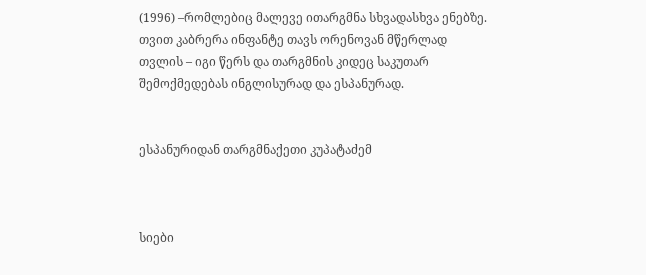(1996) –რომლებიც მალევე ითარგმნა სხვადასხვა ენებზე. თვით კაბრერა ინფანტე თავს ორენოვან მწერლად თვლის – იგი წერს და თარგმნის კიდეც საკუთარ შემოქმედებას ინგლისურად და ესპანურად.


ესპანურიდან თარგმნაქეთი კუპატაძემ



სიები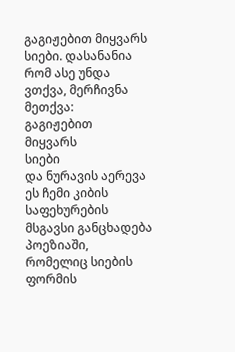გაგიჟებით მიყვარს სიები. დასანანია რომ ასე უნდა ვთქვა, მერჩივნა მეთქვა:
გაგიჟებით
მიყვარს
სიები
და ნურავის აერევა ეს ჩემი კიბის საფეხურების მსგავსი განცხადება პოეზიაში, რომელიც სიების ფორმის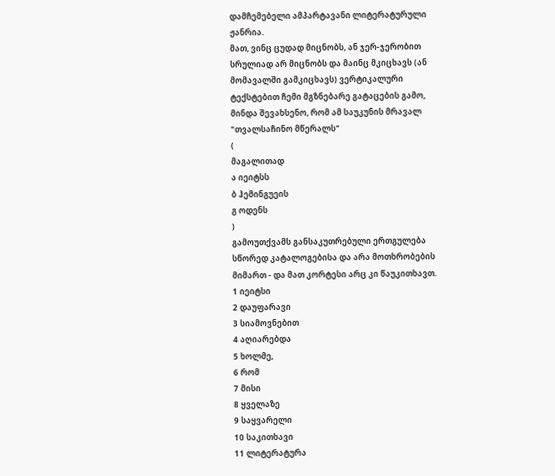დამჩემებელი ამპარტავანი ლიტერატურული ჟანრია.
მათ, ვინც ცუდად მიცნობს, ან ჯერ-ჯერობით სრულიად არ მიცნობს და მაინც მკიცხავს (ან მომავალში გამკიცხავს) ვერტიკალური ტექსტებით ჩემი მგზნებარე გატაცების გამო, მინდა შევახსენო, რომ ამ საუკუნის მრავალ "თვალსაჩინო მწერალს"
(
მაგალითად
ა იეიტსს
ბ ჰემინგუეის
გ ოდენს
)
გამოუთქვამს განსაკუთრებული ერთგულება სწორედ კატალოგებისა და არა მოთხრობების მიმართ - და მათ კორტესი არც კი წაუკითხავთ.
1 იეიტსი
2 დაუფარავი
3 სიამოვნებით
4 აღიარებდა
5 ხოლმე,
6 რომ
7 მისი
8 ყველაზე
9 საყვარელი
10 საკითხავი
11 ლიტერატურა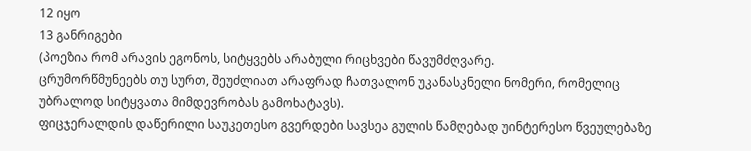12 იყო
13 განრიგები
(პოეზია რომ არავის ეგონოს, სიტყვებს არაბული რიცხვები წავუმძღვარე.
ცრუმორწმუნეებს თუ სურთ, შეუძლიათ არაფრად ჩათვალონ უკანასკნელი ნომერი, რომელიც უბრალოდ სიტყვათა მიმდევრობას გამოხატავს).
ფიცჯერალდის დაწერილი საუკეთესო გვერდები სავსეა გულის წამღებად უინტერესო წვეულებაზე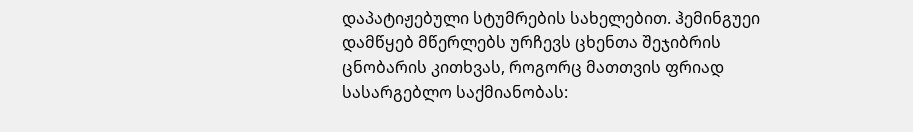დაპატიჟებული სტუმრების სახელებით. ჰემინგუეი დამწყებ მწერლებს ურჩევს ცხენთა შეჯიბრის ცნობარის კითხვას, როგორც მათთვის ფრიად სასარგებლო საქმიანობას: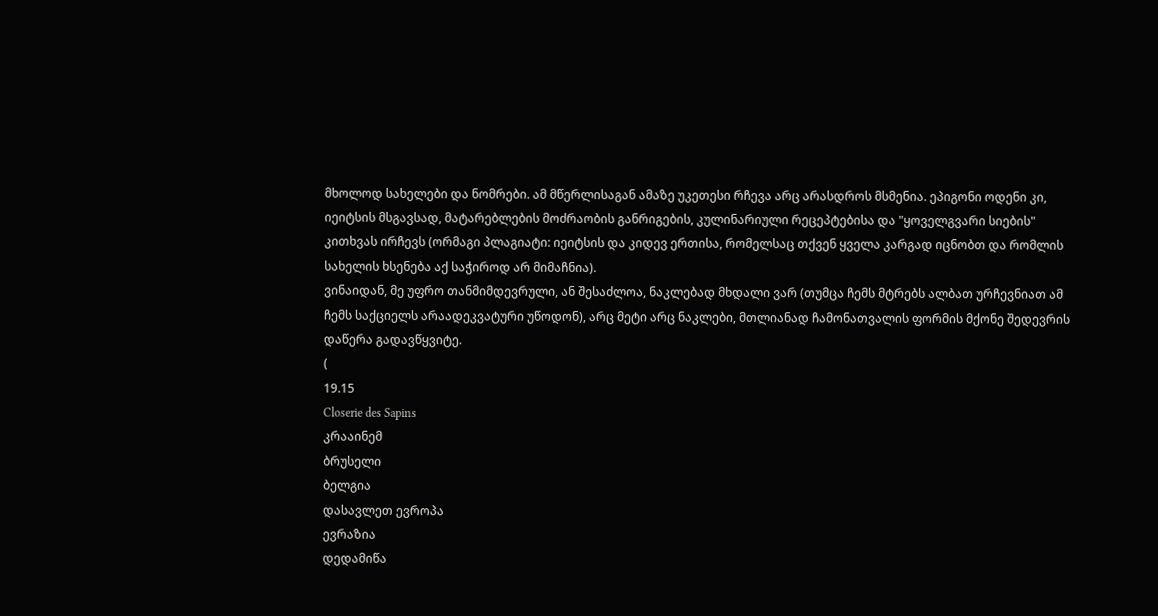მხოლოდ სახელები და ნომრები. ამ მწერლისაგან ამაზე უკეთესი რჩევა არც არასდროს მსმენია. ეპიგონი ოდენი კი, იეიტსის მსგავსად, მატარებლების მოძრაობის განრიგების, კულინარიული რეცეპტებისა და "ყოველგვარი სიების" კითხვას ირჩევს (ორმაგი პლაგიატი: იეიტსის და კიდევ ერთისა, რომელსაც თქვენ ყველა კარგად იცნობთ და რომლის სახელის ხსენება აქ საჭიროდ არ მიმაჩნია).
ვინაიდან, მე უფრო თანმიმდევრული, ან შესაძლოა, ნაკლებად მხდალი ვარ (თუმცა ჩემს მტრებს ალბათ ურჩევნიათ ამ ჩემს საქციელს არაადეკვატური უწოდონ), არც მეტი არც ნაკლები, მთლიანად ჩამონათვალის ფორმის მქონე შედევრის დაწერა გადავწყვიტე.
(
19.15
Closerie des Sapins
კრააინემ
ბრუსელი
ბელგია
დასავლეთ ევროპა
ევრაზია
დედამიწა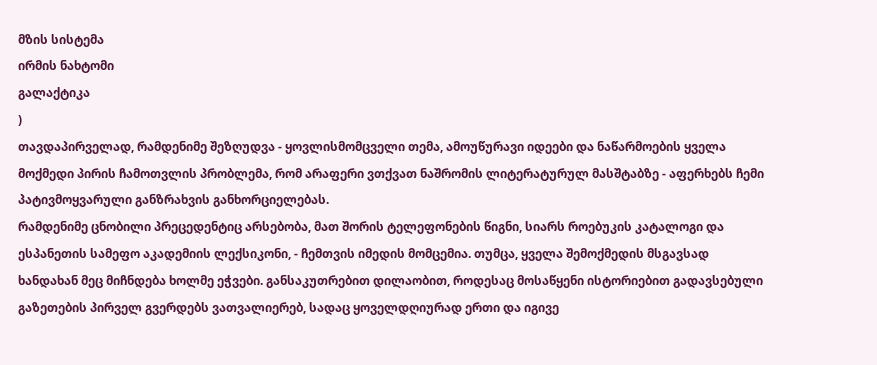მზის სისტემა
ირმის ნახტომი
გალაქტიკა
)
თავდაპირველად, რამდენიმე შეზღუდვა - ყოვლისმომცველი თემა, ამოუწურავი იდეები და ნაწარმოების ყველა მოქმედი პირის ჩამოთვლის პრობლემა, რომ არაფერი ვთქვათ ნაშრომის ლიტერატურულ მასშტაბზე - აფერხებს ჩემი პატივმოყვარული განზრახვის განხორციელებას.
რამდენიმე ცნობილი პრეცედენტიც არსებობა, მათ შორის ტელეფონების წიგნი, სიარს როებუკის კატალოგი და ესპანეთის სამეფო აკადემიის ლექსიკონი, - ჩემთვის იმედის მომცემია. თუმცა, ყველა შემოქმედის მსგავსად ხანდახან მეც მიჩნდება ხოლმე ეჭვები. განსაკუთრებით დილაობით, როდესაც მოსაწყენი ისტორიებით გადავსებული გაზეთების პირველ გვერდებს ვათვალიერებ, სადაც ყოველდღიურად ერთი და იგივე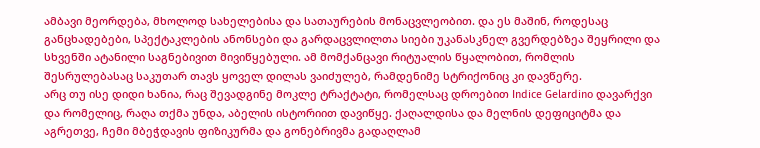ამბავი მეორდება, მხოლოდ სახელებისა და სათაურების მონაცვლეობით. და ეს მაშინ, როდესაც განცხადებები, სპექტაკლების ანონსები და გარდაცვლილთა სიები უკანასკნელ გვერდებზეა შეყრილი და სხვენში ატანილი საგნებივით მივიწყებული. ამ მომქანცავი რიტუალის წყალობით, რომლის შესრულებასაც საკუთარ თავს ყოველ დილას ვაიძულებ, რამდენიმე სტრიქონიც კი დავწერე.
არც თუ ისე დიდი ხანია, რაც შევადგინე მოკლე ტრაქტატი, რომელსაც დროებით Indice Gelardino დავარქვი და რომელიც, რაღა თქმა უნდა, აბელის ისტორიით დავიწყე. ქაღალდისა და მელნის დეფიციტმა და აგრეთვე, ჩემი მბეჭდავის ფიზიკურმა და გონებრივმა გადაღლამ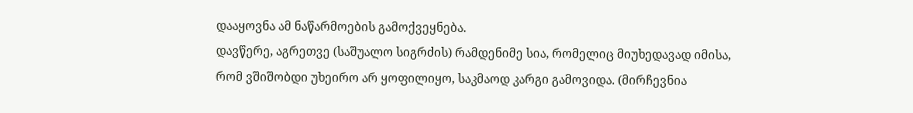დააყოვნა ამ ნაწარმოების გამოქვეყნება.
დავწერე, აგრეთვე (საშუალო სიგრძის) რამდენიმე სია, რომელიც მიუხედავად იმისა, რომ ვშიშობდი უხეირო არ ყოფილიყო, საკმაოდ კარგი გამოვიდა. (მირჩევნია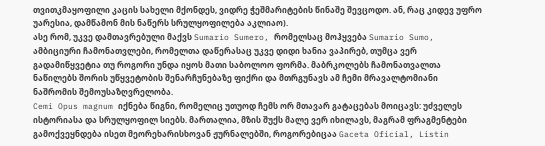თვითკმაყოფილი კაცის სახელი მქონდეს, ვიდრე ჭეშმარიტების წინაშე შევცოდო. ან, რაც კიდევ უფრო უარესია, დამწამონ მის ნაწერს სრულყოფილება აკლიაო).
ასე რომ, უკვე დამთავრებული მაქვს Sumario Sumero, რომელსაც მოჰყვება Sumario Sumo, ამბიციური ჩამონათვლები, რომელთა დაწერასაც უკვე დიდი ხანია ვაპირებ, თუმცა ვერ გადამიწყვეტია თუ როგორი უნდა იყოს მათი საბოლოო ფორმა. მაბრკოლებს ჩამონათვალთა ნაწილებს შორის უწყვეტობის შენარჩუნებაზე ფიქრი და მთრგუნავს ამ ჩემი მრავალტომიანი ნაშრომის შემოუსაზღვრელობა.
Cemi Opus magnum იქნება წიგნი, რომელიც უთუოდ ჩემს ორ მთავარ გატაცებას მოიცავს: უძველეს ისტორიასა და სრულყოფილ სიებს. მართალია, მზის შუქს მალე ვერ იხილავს, მაგრამ ფრაგმენტები გამოქვეყნდება ისეთ მეორეხარისხოვან ჟურნალებში, როგორებიცაა Gaceta Oficial, Listin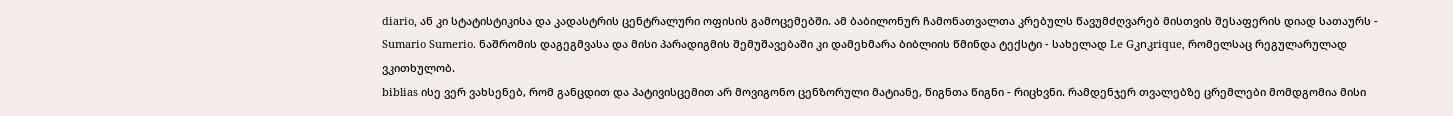diario, ან კი სტატისტიკისა და კადასტრის ცენტრალური ოფისის გამოცემებში. ამ ბაბილონურ ჩამონათვალთა კრებულს წავუმძღვარებ მისთვის შესაფერის დიად სათაურს - Sumario Sumerio. ნაშრომის დაგეგმვასა და მისი პარადიგმის შემუშავებაში კი დამეხმარა ბიბლიის წმინდა ტექსტი - სახელად Le Gკnკrique, რომელსაც რეგულარულად ვკითხულობ.
biblias ისე ვერ ვახსენებ, რომ განცდით და პატივისცემით არ მოვიგონო ცენზორული მატიანე, წიგნთა წიგნი - რიცხვნი. რამდენჯერ თვალებზე ცრემლები მომდგომია მისი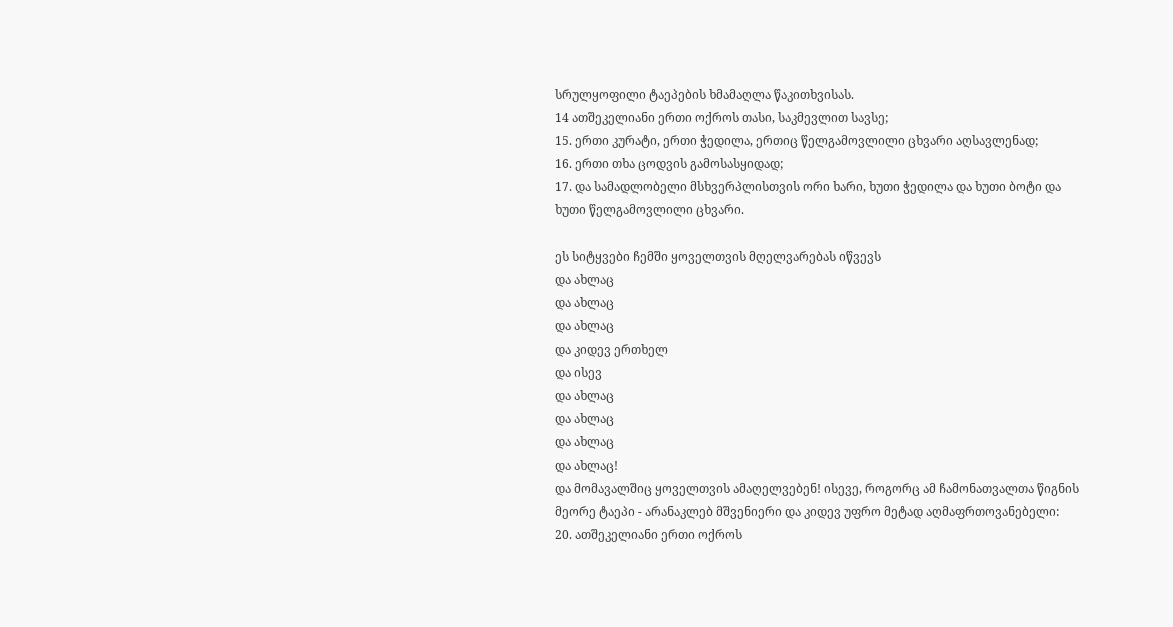სრულყოფილი ტაეპების ხმამაღლა წაკითხვისას.
14 ათშეკელიანი ერთი ოქროს თასი, საკმევლით სავსე;
15. ერთი კურატი, ერთი ჭედილა, ერთიც წელგამოვლილი ცხვარი აღსავლენად;
16. ერთი თხა ცოდვის გამოსასყიდად;
17. და სამადლობელი მსხვერპლისთვის ორი ხარი, ხუთი ჭედილა და ხუთი ბოტი და ხუთი წელგამოვლილი ცხვარი.

ეს სიტყვები ჩემში ყოველთვის მღელვარებას იწვევს
და ახლაც
და ახლაც
და ახლაც
და კიდევ ერთხელ
და ისევ
და ახლაც
და ახლაც
და ახლაც
და ახლაც!
და მომავალშიც ყოველთვის ამაღელვებენ! ისევე, როგორც ამ ჩამონათვალთა წიგნის მეორე ტაეპი - არანაკლებ მშვენიერი და კიდევ უფრო მეტად აღმაფრთოვანებელი:
20. ათშეკელიანი ერთი ოქროს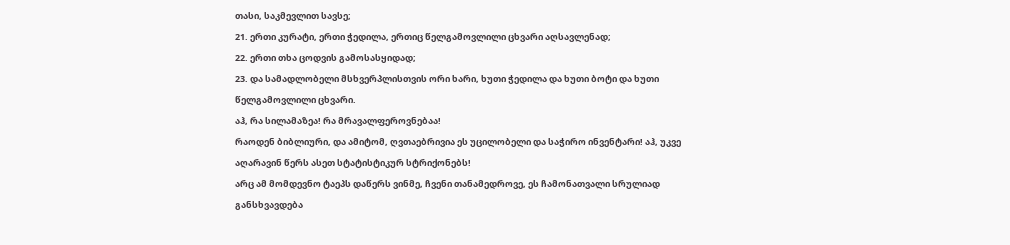თასი, საკმევლით სავსე;
21. ერთი კურატი, ერთი ჭედილა, ერთიც წელგამოვლილი ცხვარი აღსავლენად;
22. ერთი თხა ცოდვის გამოსასყიდად;
23. და სამადლობელი მსხვერპლისთვის ორი ხარი, ხუთი ჭედილა და ხუთი ბოტი და ხუთი წელგამოვლილი ცხვარი.
აჰ, რა სილამაზეა! რა მრავალფეროვნებაა!
რაოდენ ბიბლიური, და ამიტომ, ღვთაებრივია ეს უცილობელი და საჭირო ინვენტარი! აჰ, უკვე აღარავინ წერს ასეთ სტატისტიკურ სტრიქონებს!
არც ამ მომდევნო ტაეპს დაწერს ვინმე, ჩვენი თანამედროვე, ეს ჩამონათვალი სრულიად განსხვავდება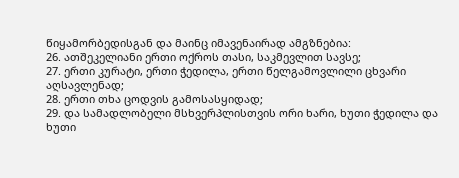წიყამორბედისგან და მაინც იმავენაირად ამგზნებია:
26. ათშეკელიანი ერთი ოქროს თასი, საკმევლით სავსე;
27. ერთი კურატი, ერთი ჭედილა, ერთი წელგამოვლილი ცხვარი აღსავლენად;
28. ერთი თხა ცოდვის გამოსასყიდად;
29. და სამადლობელი მსხვერპლისთვის ორი ხარი, ხუთი ჭედილა და ხუთი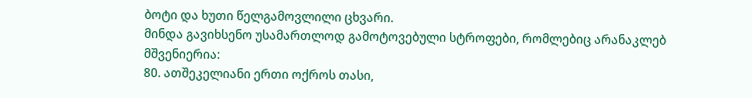ბოტი და ხუთი წელგამოვლილი ცხვარი.
მინდა გავიხსენო უსამართლოდ გამოტოვებული სტროფები, რომლებიც არანაკლებ მშვენიერია:
80. ათშეკელიანი ერთი ოქროს თასი,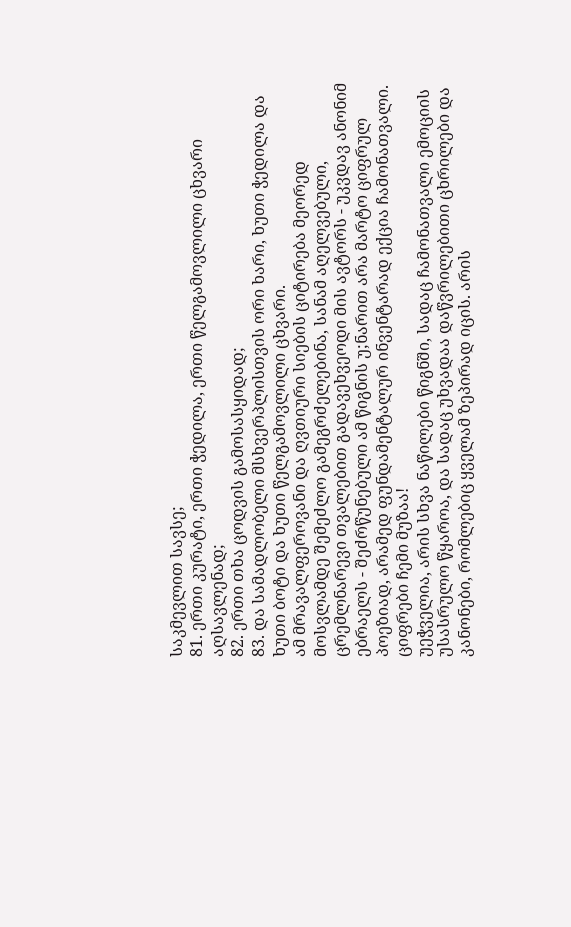საკმევლით სავსე;
81. ერთი კურატი, ერთი ჭედილა, ერთი წელგამოვლილი ცხვარი აღსავლენად;
82. ერთი თხა ცოდვის გამოსასყიდად;
83. და სამადლობელი მსხვერპლისთვის ორი ხარი, ხუთი ჭედილა და ხუთი ბოტი და ხუთი წელგამოვლილი ცხვარი.
ამ მრავალფეროვანი და ღვთიური სიების ციტირება მეორედ მოსვლამდე შემეძლო გამეგრძელებინა, სანამ აღელვებული, ცრემლნარევი თვალებით გადავეხვეოდი მის ავტორს - უკვდავ ანონიმ ებრაელს - შეძრწუნებული ამ წიგნის უ;ნარით არა მარტო ციფრულ პოეზიად, არამედ ფუნდამენტალურ ინვენტარად ექცია ჩამონათვალი. ციფრები ჩემი მუზაა!
უეჭველია, არის სხვა ნაწილები წიგნში, სადაც ჩამონათვალი ემოციის უსასრულო წყაროა, და სადაც უხვადაა დაწვრილებითი ცხრილები და კანონები, რომლებიც ყველამ ზეპირად იცის. არის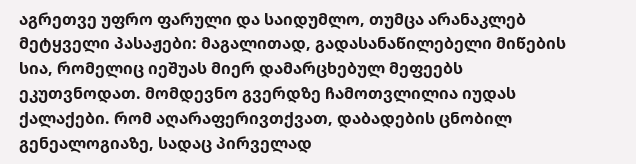აგრეთვე უფრო ფარული და საიდუმლო, თუმცა არანაკლებ მეტყველი პასაჟები: მაგალითად, გადასანაწილებელი მიწების სია, რომელიც იეშუას მიერ დამარცხებულ მეფეებს ეკუთვნოდათ. მომდევნო გვერდზე ჩამოთვლილია იუდას ქალაქები. რომ აღარაფერივთქვათ, დაბადების ცნობილ გენეალოგიაზე, სადაც პირველად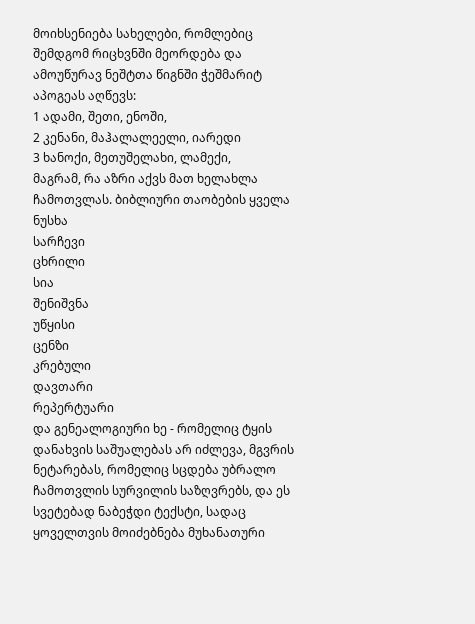მოიხსენიება სახელები, რომლებიც შემდგომ რიცხვნში მეორდება და ამოუწურავ ნეშტთა წიგნში ჭეშმარიტ აპოგეას აღწევს:
1 ადამი, შეთი, ენოში,
2 კენანი, მაჰალალეელი, იარედი
3 ხანოქი, მეთუშელახი, ლამექი,
მაგრამ, რა აზრი აქვს მათ ხელახლა ჩამოთვლას. ბიბლიური თაობების ყველა
ნუსხა
სარჩევი
ცხრილი
სია
შენიშვნა
უწყისი
ცენზი
კრებული
დავთარი
რეპერტუარი
და გენეალოგიური ხე - რომელიც ტყის დანახვის საშუალებას არ იძლევა, მგვრის ნეტარებას, რომელიც სცდება უბრალო ჩამოთვლის სურვილის საზღვრებს, და ეს სვეტებად ნაბეჭდი ტექსტი, სადაც ყოველთვის მოიძებნება მუხანათური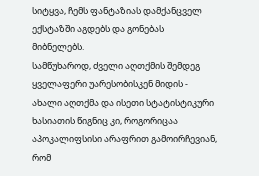სიტყვა, ჩემს ფანტაზიას დამქანცველ ექსტაზში აგდებს და გონებას მიბნელებს.
სამწუხაროდ, ძველი აღთქმის შემდეგ ყველაფერი უარესობისკენ მიდის - ახალი აღთქმა და ისეთი სტატისტიკური ხასიათის წიგნიც კი, როგორიცაა აპოკალიფსისი არაფრით გამოირჩევიან, რომ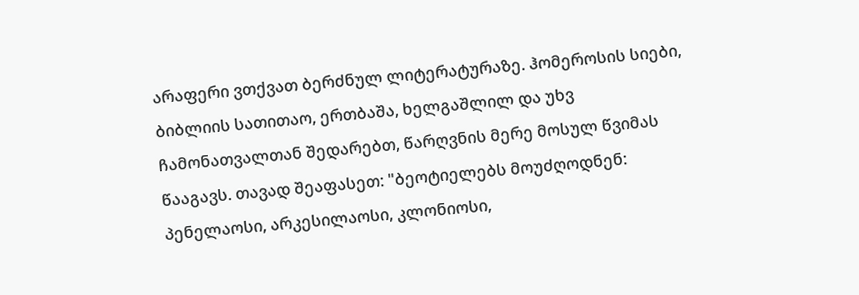არაფერი ვთქვათ ბერძნულ ლიტერატურაზე. ჰომეროსის სიები, ბიბლიის სათითაო, ერთბაშა, ხელგაშლილ და უხვ ჩამონათვალთან შედარებთ, წარღვნის მერე მოსულ წვიმას წააგავს. თავად შეაფასეთ: "ბეოტიელებს მოუძღოდნენ: პენელაოსი, არკესილაოსი, კლონიოსი,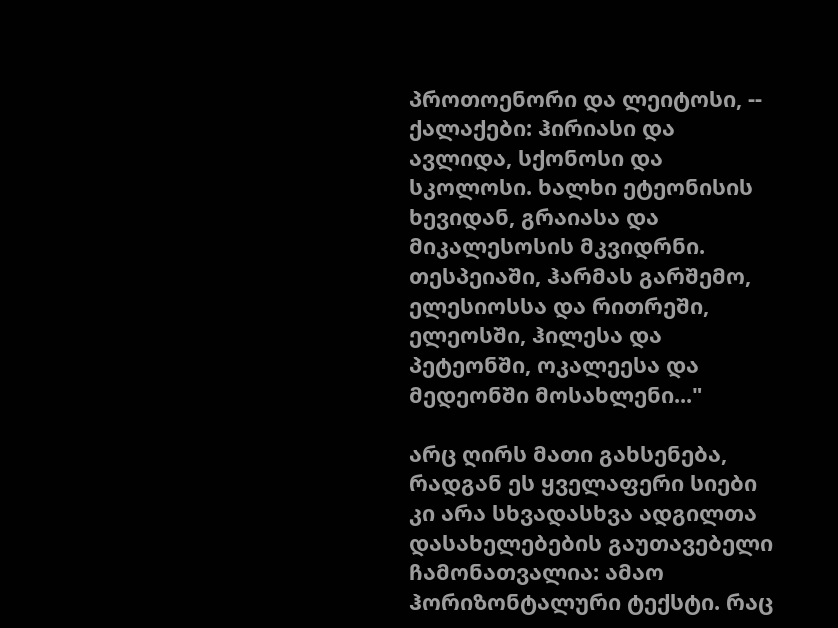პროთოენორი და ლეიტოსი, -- ქალაქები: ჰირიასი და ავლიდა, სქონოსი და სკოლოსი. ხალხი ეტეონისის ხევიდან, გრაიასა და მიკალესოსის მკვიდრნი. თესპეიაში, ჰარმას გარშემო, ელესიოსსა და რითრეში, ელეოსში, ჰილესა და პეტეონში, ოკალეესა და მედეონში მოსახლენი..."

არც ღირს მათი გახსენება, რადგან ეს ყველაფერი სიები კი არა სხვადასხვა ადგილთა დასახელებების გაუთავებელი ჩამონათვალია: ამაო ჰორიზონტალური ტექსტი. რაც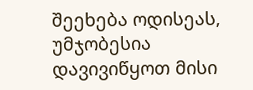შეეხება ოდისეას, უმჯობესია დავივიწყოთ მისი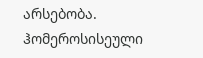არსებობა. ჰომეროსისეული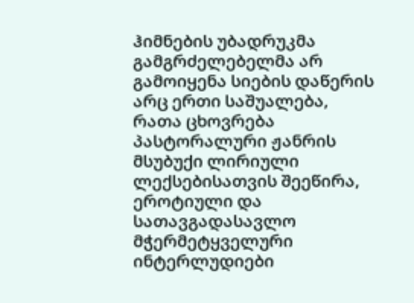ჰიმნების უბადრუკმა გამგრძელებელმა არ გამოიყენა სიების დაწერის არც ერთი საშუალება, რათა ცხოვრება პასტორალური ჟანრის მსუბუქი ლირიული ლექსებისათვის შეეწირა, ეროტიული და სათავგადასავლო მჭერმეტყველური ინტერლუდიები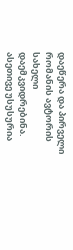დაეწერა და პირველი რომანის ავტორის სახელი დაემკვიდრებინა.
ასეთივე უსუსურია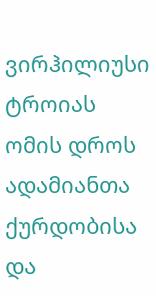ვირჰილიუსი ტროიას ომის დროს ადამიანთა ქურდობისა და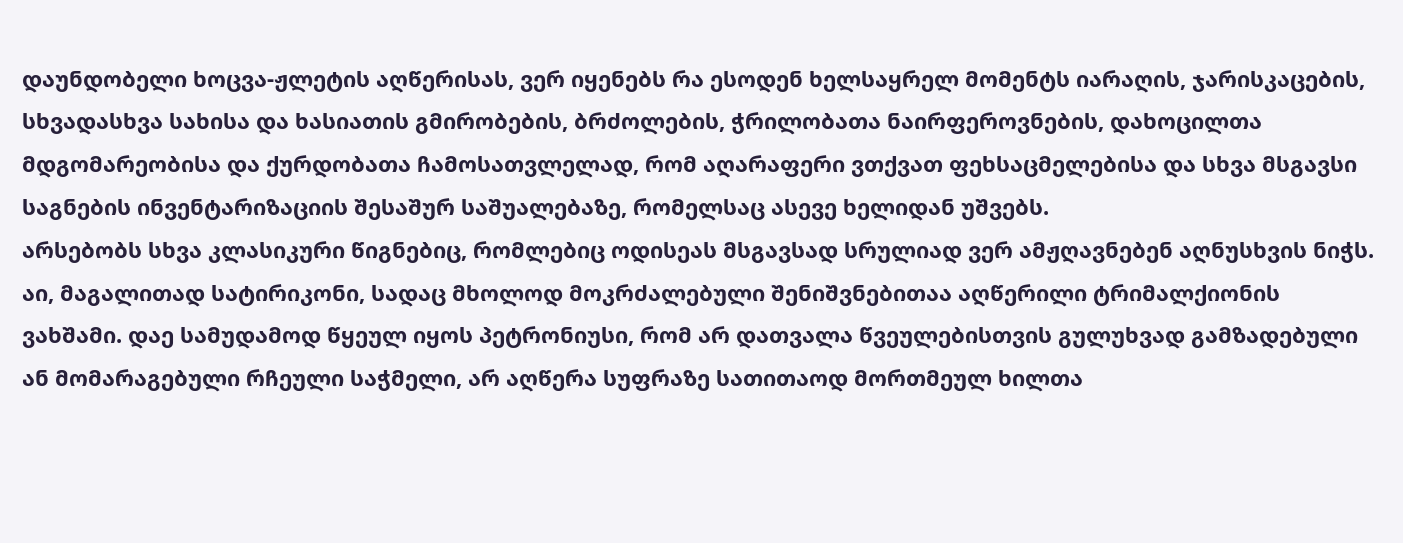დაუნდობელი ხოცვა-ჟლეტის აღწერისას, ვერ იყენებს რა ესოდენ ხელსაყრელ მომენტს იარაღის, ჯარისკაცების, სხვადასხვა სახისა და ხასიათის გმირობების, ბრძოლების, ჭრილობათა ნაირფეროვნების, დახოცილთა მდგომარეობისა და ქურდობათა ჩამოსათვლელად, რომ აღარაფერი ვთქვათ ფეხსაცმელებისა და სხვა მსგავსი საგნების ინვენტარიზაციის შესაშურ საშუალებაზე, რომელსაც ასევე ხელიდან უშვებს.
არსებობს სხვა კლასიკური წიგნებიც, რომლებიც ოდისეას მსგავსად სრულიად ვერ ამჟღავნებენ აღნუსხვის ნიჭს. აი, მაგალითად სატირიკონი, სადაც მხოლოდ მოკრძალებული შენიშვნებითაა აღწერილი ტრიმალქიონის ვახშამი. დაე სამუდამოდ წყეულ იყოს პეტრონიუსი, რომ არ დათვალა წვეულებისთვის გულუხვად გამზადებული ან მომარაგებული რჩეული საჭმელი, არ აღწერა სუფრაზე სათითაოდ მორთმეულ ხილთა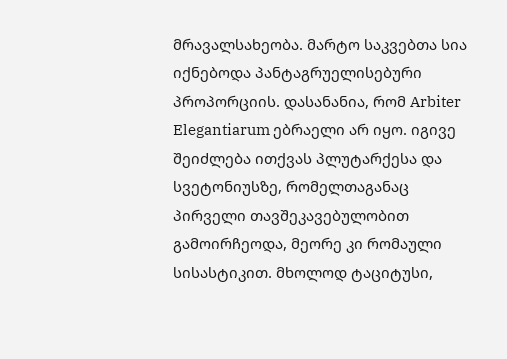მრავალსახეობა. მარტო საკვებთა სია იქნებოდა პანტაგრუელისებური პროპორციის. დასანანია, რომ Arbiter Elegantiarum ებრაელი არ იყო. იგივე შეიძლება ითქვას პლუტარქესა და სვეტონიუსზე, რომელთაგანაც პირველი თავშეკავებულობით გამოირჩეოდა, მეორე კი რომაული სისასტიკით. მხოლოდ ტაციტუსი,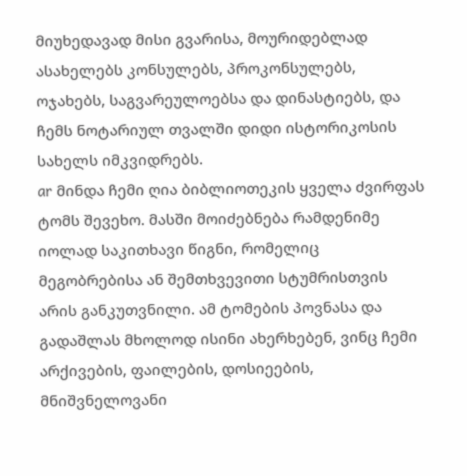მიუხედავად მისი გვარისა, მოურიდებლად ასახელებს კონსულებს, პროკონსულებს, ოჯახებს, საგვარეულოებსა და დინასტიებს, და ჩემს ნოტარიულ თვალში დიდი ისტორიკოსის სახელს იმკვიდრებს.
ar მინდა ჩემი ღია ბიბლიოთეკის ყველა ძვირფას ტომს შევეხო. მასში მოიძებნება რამდენიმე იოლად საკითხავი წიგნი, რომელიც მეგობრებისა ან შემთხვევითი სტუმრისთვის არის განკუთვნილი. ამ ტომების პოვნასა და გადაშლას მხოლოდ ისინი ახერხებენ, ვინც ჩემი არქივების, ფაილების, დოსიეების, მნიშვნელოვანი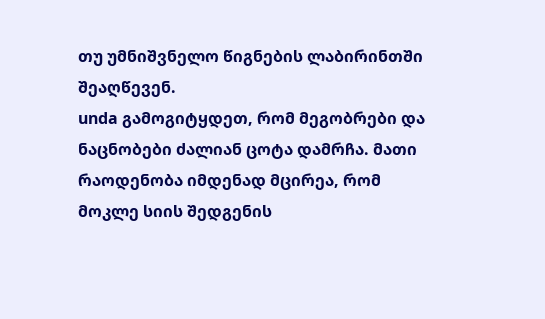თუ უმნიშვნელო წიგნების ლაბირინთში შეაღწევენ.
unda გამოგიტყდეთ, რომ მეგობრები და ნაცნობები ძალიან ცოტა დამრჩა. მათი რაოდენობა იმდენად მცირეა, რომ მოკლე სიის შედგენის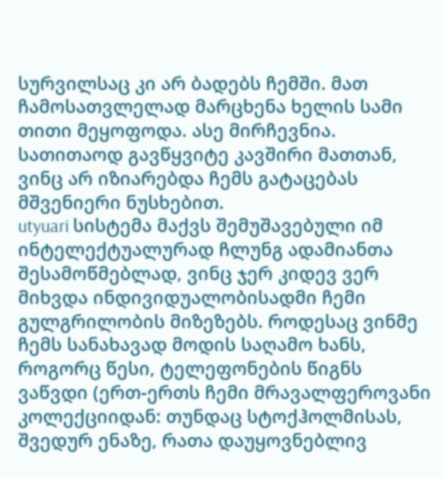სურვილსაც კი არ ბადებს ჩემში. მათ ჩამოსათვლელად მარცხენა ხელის სამი თითი მეყოფოდა. ასე მირჩევნია. სათითაოდ გავწყვიტე კავშირი მათთან, ვინც არ იზიარებდა ჩემს გატაცებას მშვენიერი ნუსხებით.
utyuari სისტემა მაქვს შემუშავებული იმ ინტელექტუალურად ჩლუნგ ადამიანთა შესამოწმებლად, ვინც ჯერ კიდევ ვერ მიხვდა ინდივიდუალობისადმი ჩემი გულგრილობის მიზეზებს. როდესაც ვინმე ჩემს სანახავად მოდის საღამო ხანს, როგორც წესი, ტელეფონების წიგნს ვაწვდი (ერთ-ერთს ჩემი მრავალფეროვანი კოლექციიდან: თუნდაც სტოქჰოლმისას, შვედურ ენაზე, რათა დაუყოვნებლივ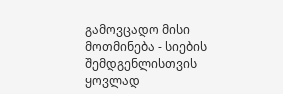გამოვცადო მისი მოთმინება - სიების შემდგენლისთვის ყოვლად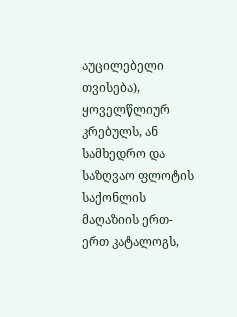აუცილებელი თვისება), ყოველწლიურ კრებულს, ან სამხედრო და საზღვაო ფლოტის საქონლის მაღაზიის ერთ-ერთ კატალოგს,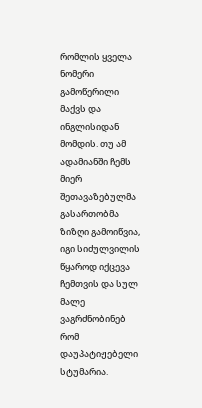რომლის ყველა ნომერი გამოწერილი მაქვს და ინგლისიდან მომდის. თუ ამ ადამიანში ჩემს მიერ შეთავაზებულმა გასართობმა ზიზღი გამოიწვია, იგი სიძულვილის წყაროდ იქცევა ჩემთვის და სულ მალე ვაგრძნობინებ რომ დაუპატიჟებელი სტუმარია.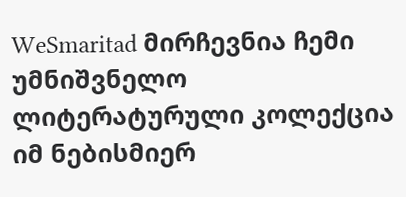WeSmaritad მირჩევნია ჩემი უმნიშვნელო ლიტერატურული კოლექცია იმ ნებისმიერ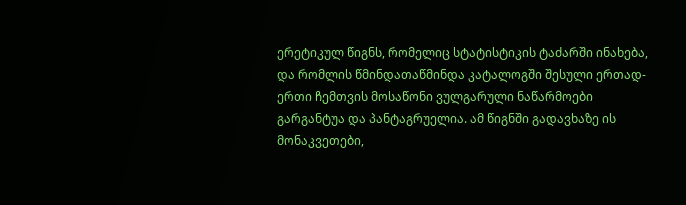ერეტიკულ წიგნს, რომელიც სტატისტიკის ტაძარში ინახება, და რომლის წმინდათაწმინდა კატალოგში შესული ერთად-ერთი ჩემთვის მოსაწონი ვულგარული ნაწარმოები გარგანტუა და პანტაგრუელია. ამ წიგნში გადავხაზე ის მონაკვეთები,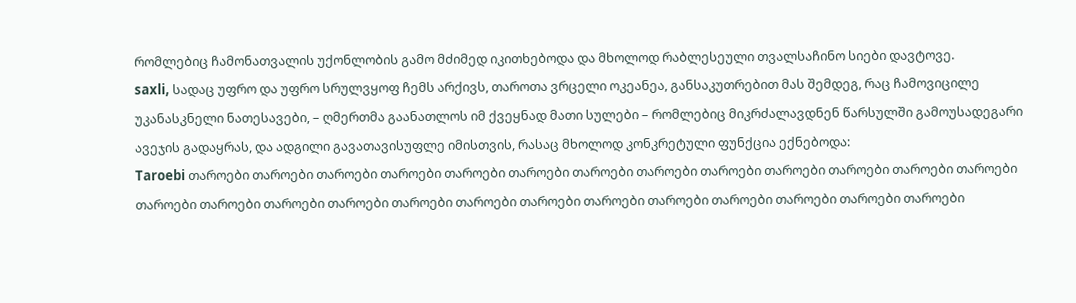რომლებიც ჩამონათვალის უქონლობის გამო მძიმედ იკითხებოდა და მხოლოდ რაბლესეული თვალსაჩინო სიები დავტოვე.
saxli, სადაც უფრო და უფრო სრულვყოფ ჩემს არქივს, თაროთა ვრცელი ოკეანეა, განსაკუთრებით მას შემდეგ, რაც ჩამოვიცილე უკანასკნელი ნათესავები, – ღმერთმა გაანათლოს იმ ქვეყნად მათი სულები – რომლებიც მიკრძალავდნენ წარსულში გამოუსადეგარი ავეჯის გადაყრას, და ადგილი გავათავისუფლე იმისთვის, რასაც მხოლოდ კონკრეტული ფუნქცია ექნებოდა:
Taroebi თაროები თაროები თაროები თაროები თაროები თაროები თაროები თაროები თაროები თაროები თაროები თაროები თაროები თაროები თაროები თაროები თაროები თაროები თაროები თაროები თაროები თაროები თაროები თაროები თაროები თაროები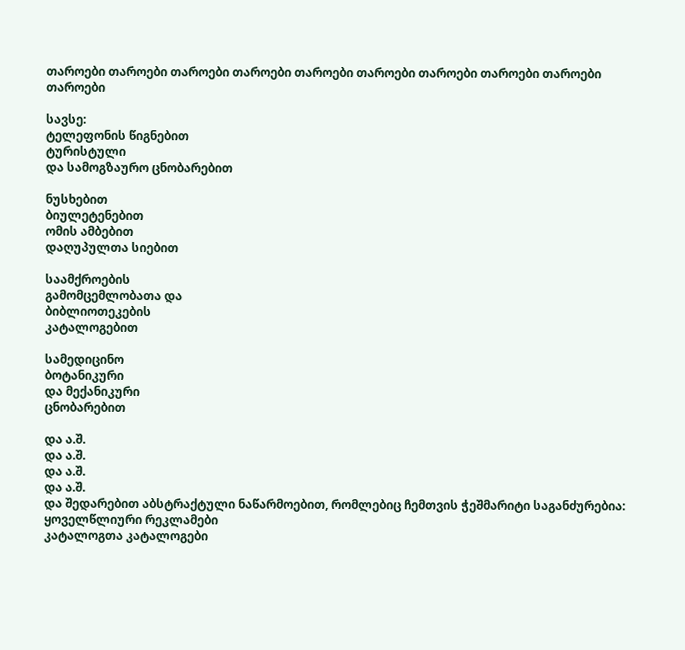თაროები თაროები თაროები თაროები თაროები თაროები თაროები თაროები თაროები თაროები

სავსე:
ტელეფონის წიგნებით
ტურისტული
და სამოგზაურო ცნობარებით

ნუსხებით
ბიულეტენებით
ომის ამბებით
დაღუპულთა სიებით

საამქროების
გამომცემლობათა და
ბიბლიოთეკების
კატალოგებით

სამედიცინო
ბოტანიკური
და მექანიკური
ცნობარებით

და ა.შ.
და ა.შ.
და ა.შ.
და ა.შ.
და შედარებით აბსტრაქტული ნაწარმოებით, რომლებიც ჩემთვის ჭეშმარიტი საგანძურებია:
ყოველწლიური რეკლამები
კატალოგთა კატალოგები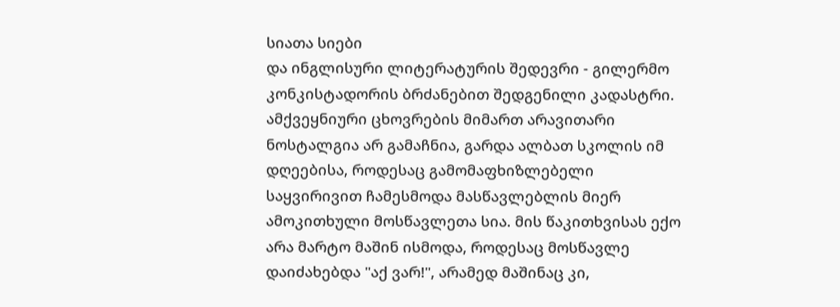სიათა სიები
და ინგლისური ლიტერატურის შედევრი - გილერმო კონკისტადორის ბრძანებით შედგენილი კადასტრი.
ამქვეყნიური ცხოვრების მიმართ არავითარი ნოსტალგია არ გამაჩნია, გარდა ალბათ სკოლის იმ დღეებისა, როდესაც გამომაფხიზლებელი საყვირივით ჩამესმოდა მასწავლებლის მიერ ამოკითხული მოსწავლეთა სია. მის წაკითხვისას ექო არა მარტო მაშინ ისმოდა, როდესაც მოსწავლე დაიძახებდა "აქ ვარ!", არამედ მაშინაც კი,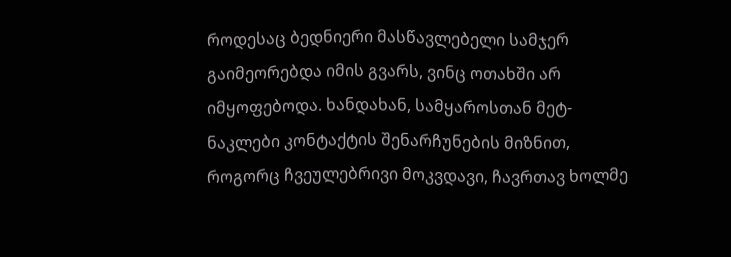როდესაც ბედნიერი მასწავლებელი სამჯერ გაიმეორებდა იმის გვარს, ვინც ოთახში არ იმყოფებოდა. ხანდახან, სამყაროსთან მეტ-ნაკლები კონტაქტის შენარჩუნების მიზნით, როგორც ჩვეულებრივი მოკვდავი, ჩავრთავ ხოლმე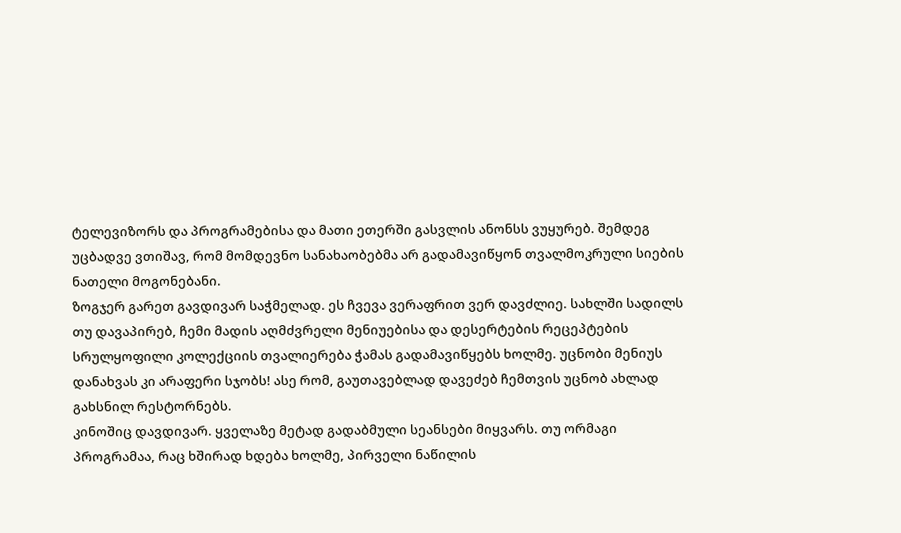ტელევიზორს და პროგრამებისა და მათი ეთერში გასვლის ანონსს ვუყურებ. შემდეგ უცბადვე ვთიშავ, რომ მომდევნო სანახაობებმა არ გადამავიწყონ თვალმოკრული სიების ნათელი მოგონებანი.
ზოგჯერ გარეთ გავდივარ საჭმელად. ეს ჩვევა ვერაფრით ვერ დავძლიე. სახლში სადილს თუ დავაპირებ, ჩემი მადის აღმძვრელი მენიუებისა და დესერტების რეცეპტების სრულყოფილი კოლექციის თვალიერება ჭამას გადამავიწყებს ხოლმე. უცნობი მენიუს დანახვას კი არაფერი სჯობს! ასე რომ, გაუთავებლად დავეძებ ჩემთვის უცნობ ახლად გახსნილ რესტორნებს.
კინოშიც დავდივარ. ყველაზე მეტად გადაბმული სეანსები მიყვარს. თუ ორმაგი პროგრამაა, რაც ხშირად ხდება ხოლმე, პირველი ნაწილის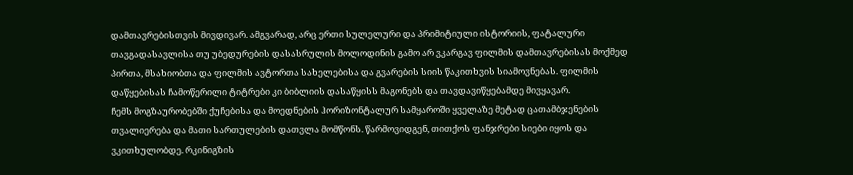დამთავრებისთვის მივდივარ. ამგვარად, არც ერთი სულელური და პრიმიტიული ისტორიის, ფატალური თავგადასავლისა თუ უბედურების დასასრულის მოლოდინის გამო არ ვკარგავ ფილმის დამთავრებისას მოქმედ პირთა, მსახიობთა და ფილმის ავტორთა სახელებისა და გვარების სიის წაკითხვის სიამოვნებას. ფილმის დაწყებისას ჩამოწერილი ტიტრები კი ბიბლიის დასაწყისს მაგონებს და თავდავიწყებამდე მივყავარ.
ჩემს მოგზაურობებში ქუჩებისა და მოედნების ჰორიზონტალურ სამყაროში ყველაზე მეტად ცათამბჯენების თვალიერება და მათი სართულების დათვლა მომწონს. წარმოვიდგენ, თითქოს ფანჯრები სიები იყოს და ვკითხულობდე. რკინიგზის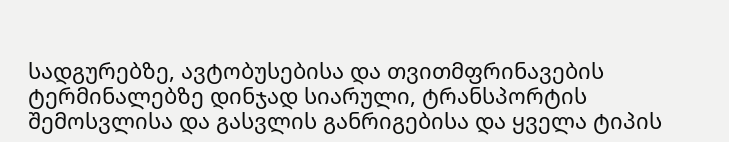სადგურებზე, ავტობუსებისა და თვითმფრინავების ტერმინალებზე დინჯად სიარული, ტრანსპორტის შემოსვლისა და გასვლის განრიგებისა და ყველა ტიპის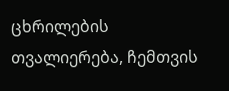ცხრილების თვალიერება, ჩემთვის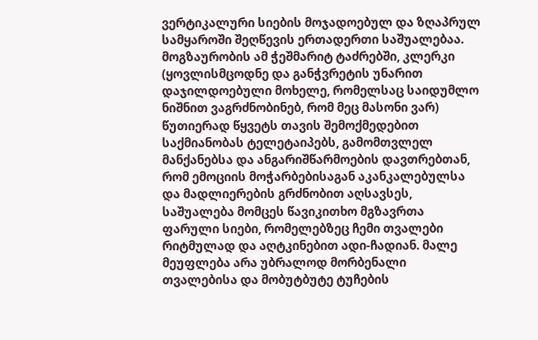ვერტიკალური სიების მოჯადოებულ და ზღაპრულ სამყაროში შეღწევის ერთადერთი საშუალებაა.
მოგზაურობის ამ ჭეშმარიტ ტაძრებში, კლერკი (ყოვლისმცოდნე და განჭვრეტის უნარით დაჯილდოებული მოხელე, რომელსაც საიდუმლო ნიშნით ვაგრძნობინებ, რომ მეც მასონი ვარ) წუთიერად წყვეტს თავის შემოქმედებით საქმიანობას ტელეტაიპებს, გამომთვლელ მანქანებსა და ანგარიშწარმოების დავთრებთან, რომ ემოციის მოჭარბებისაგან აკანკალებულსა და მადლიერების გრძნობით აღსავსეს, საშუალება მომცეს წავიკითხო მგზავრთა ფარული სიები, რომელებზეც ჩემი თვალები რიტმულად და აღტკინებით ადი-ჩადიან. მალე მეუფლება არა უბრალოდ მორბენალი თვალებისა და მობუტბუტე ტუჩების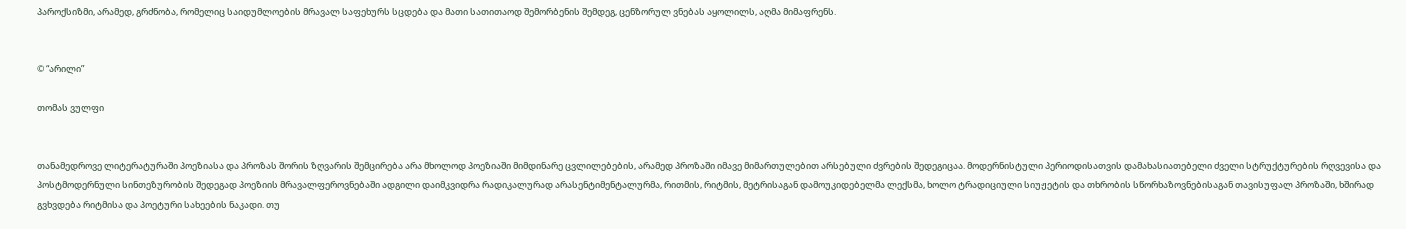პაროქსიზმი, არამედ, გრძნობა, რომელიც საიდუმლოების მრავალ საფეხურს სცდება და მათი სათითაოდ შემორბენის შემდეგ, ცენზორულ ვნებას აყოლილს, აღმა მიმაფრენს.


© “არილი”

თომას ვულფი


თანამედროვე ლიტერატურაში პოეზიასა და პროზას შორის ზღვარის შემცირება არა მხოლოდ პოეზიაში მიმდინარე ცვლილებების, არამედ პროზაში იმავე მიმართულებით არსებული ძვრების შედეგიცაა. მოდერნისტული პერიოდისათვის დამახასიათებელი ძველი სტრუქტურების რღვევისა და პოსტმოდერნული სინთეზურობის შედეგად პოეზიის მრავალფეროვნებაში ადგილი დაიმკვიდრა რადიკალურად არასენტიმენტალურმა, რითმის, რიტმის, მეტრისაგან დამოუკიდებელმა ლექსმა, ხოლო ტრადიციული სიუჟეტის და თხრობის სწორხაზოვნებისაგან თავისუფალ პროზაში, ხშირად გვხვდება რიტმისა და პოეტური სახეების ნაკადი. თუ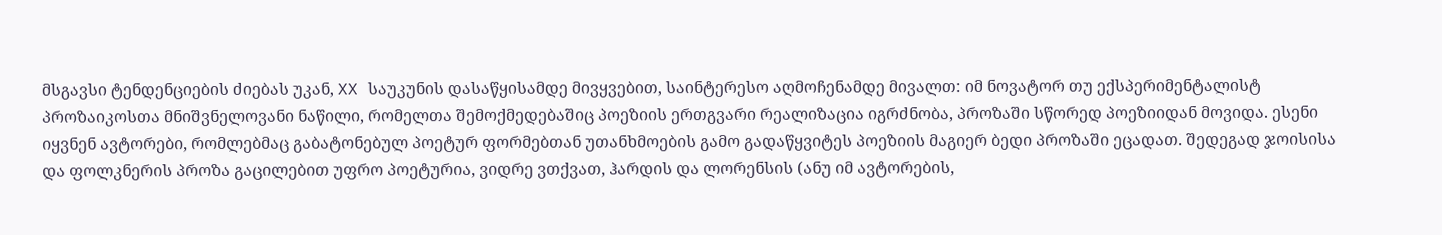მსგავსი ტენდენციების ძიებას უკან, XX საუკუნის დასაწყისამდე მივყვებით, საინტერესო აღმოჩენამდე მივალთ: იმ ნოვატორ თუ ექსპერიმენტალისტ პროზაიკოსთა მნიშვნელოვანი ნაწილი, რომელთა შემოქმედებაშიც პოეზიის ერთგვარი რეალიზაცია იგრძნობა, პროზაში სწორედ პოეზიიდან მოვიდა. ესენი იყვნენ ავტორები, რომლებმაც გაბატონებულ პოეტურ ფორმებთან უთანხმოების გამო გადაწყვიტეს პოეზიის მაგიერ ბედი პროზაში ეცადათ. შედეგად ჯოისისა და ფოლკნერის პროზა გაცილებით უფრო პოეტურია, ვიდრე ვთქვათ, ჰარდის და ლორენსის (ანუ იმ ავტორების,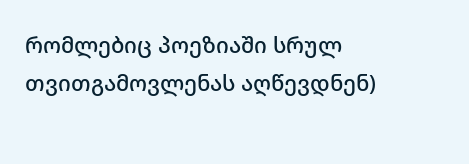რომლებიც პოეზიაში სრულ თვითგამოვლენას აღწევდნენ)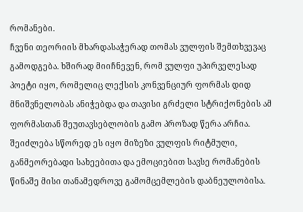რომანები.
ჩვენი თეორიის მხარდასაჭერად თომას ვულფის შემთხვევაც გამოდგება. ხშირად მიიჩნევენ, რომ ვულფი უპირველესად პოეტი იყო, რომელიც ლექსის კონვენციურ ფორმას დიდ მნიშვნელობას ანიჭებდა და თავისი გრძელი სტრიქონების ამ ფორმასთან შეუთავსებლობის გამო პროზად წერა არჩია. შეიძლება სწორედ ეს იყო მიზეზი ვულფის რიტმული, განმეორებადი სახეებითა და ემოციებით სავსე რომანების წინაშე მისი თანამედროვე გამომცემლების დაბნეულობისა.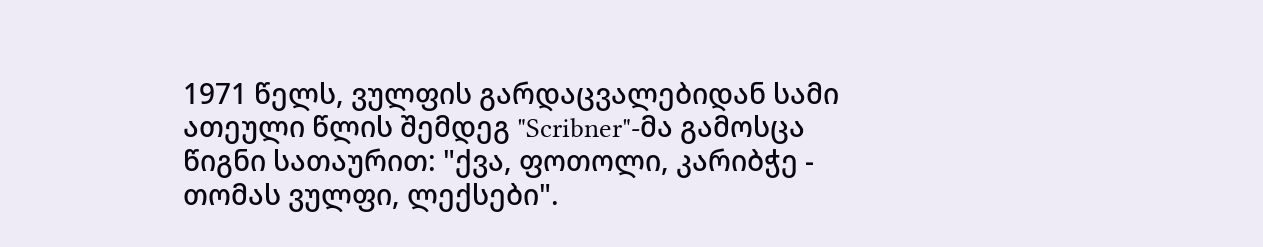1971 წელს, ვულფის გარდაცვალებიდან სამი ათეული წლის შემდეგ "Scribner"-მა გამოსცა წიგნი სათაურით: "ქვა, ფოთოლი, კარიბჭე - თომას ვულფი, ლექსები".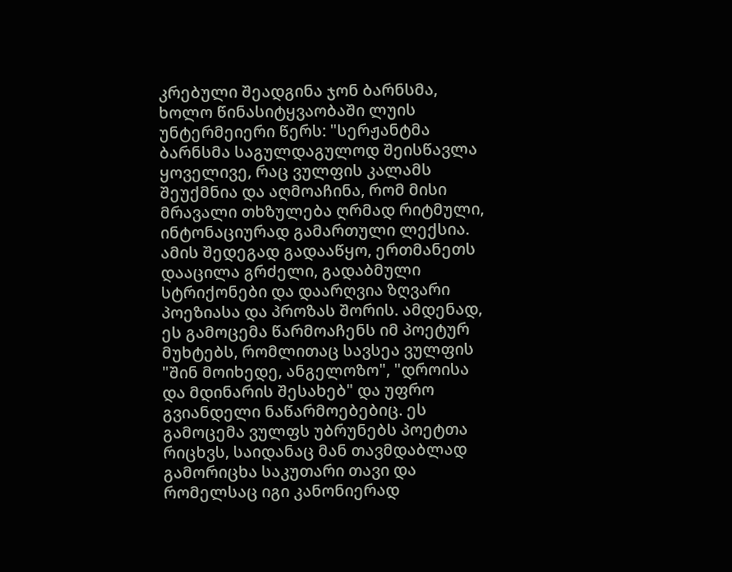კრებული შეადგინა ჯონ ბარნსმა, ხოლო წინასიტყვაობაში ლუის უნტერმეიერი წერს: "სერჟანტმა ბარნსმა საგულდაგულოდ შეისწავლა ყოველივე, რაც ვულფის კალამს შეუქმნია და აღმოაჩინა, რომ მისი მრავალი თხზულება ღრმად რიტმული, ინტონაციურად გამართული ლექსია. ამის შედეგად გადააწყო, ერთმანეთს დააცილა გრძელი, გადაბმული სტრიქონები და დაარღვია ზღვარი პოეზიასა და პროზას შორის. ამდენად, ეს გამოცემა წარმოაჩენს იმ პოეტურ მუხტებს, რომლითაც სავსეა ვულფის "შინ მოიხედე, ანგელოზო", "დროისა და მდინარის შესახებ" და უფრო გვიანდელი ნაწარმოებებიც. ეს გამოცემა ვულფს უბრუნებს პოეტთა რიცხვს, საიდანაც მან თავმდაბლად გამორიცხა საკუთარი თავი და რომელსაც იგი კანონიერად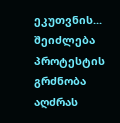ეკუთვნის... შეიძლება პროტესტის გრძნობა აღძრას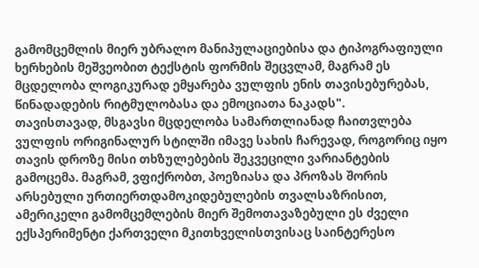გამომცემლის მიერ უბრალო მანიპულაციებისა და ტიპოგრაფიული ხერხების მეშვეობით ტექსტის ფორმის შეცვლამ, მაგრამ ეს მცდელობა ლოგიკურად ემყარება ვულფის ენის თავისებურებას, წინადადების რიტმულობასა და ემოციათა ნაკადს".
თავისთავად, მსგავსი მცდელობა სამართლიანად ჩაითვლება ვულფის ორიგინალურ სტილში იმავე სახის ჩარევად, როგორიც იყო თავის დროზე მისი თხზულებების შეკვეცილი ვარიანტების გამოცემა. მაგრამ, ვფიქრობთ, პოეზიასა და პროზას შორის არსებული ურთიერთდამოკიდებულების თვალსაზრისით, ამერიკელი გამომცემლების მიერ შემოთავაზებული ეს ძველი ექსპერიმენტი ქართველი მკითხველისთვისაც საინტერესო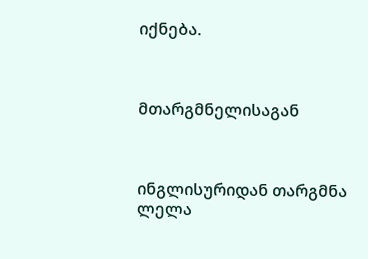იქნება.



მთარგმნელისაგან



ინგლისურიდან თარგმნა ლელა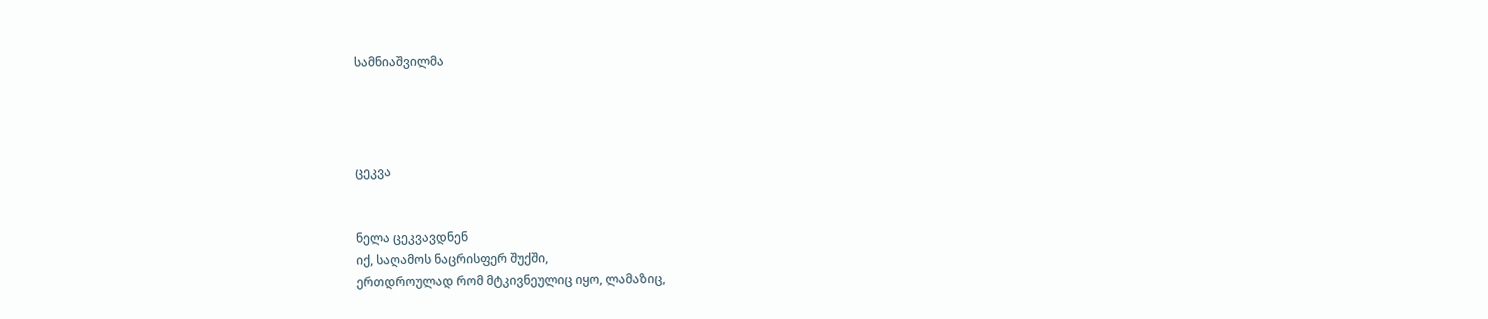სამნიაშვილმა




ცეკვა


ნელა ცეკვავდნენ
იქ, საღამოს ნაცრისფერ შუქში,
ერთდროულად რომ მტკივნეულიც იყო, ლამაზიც,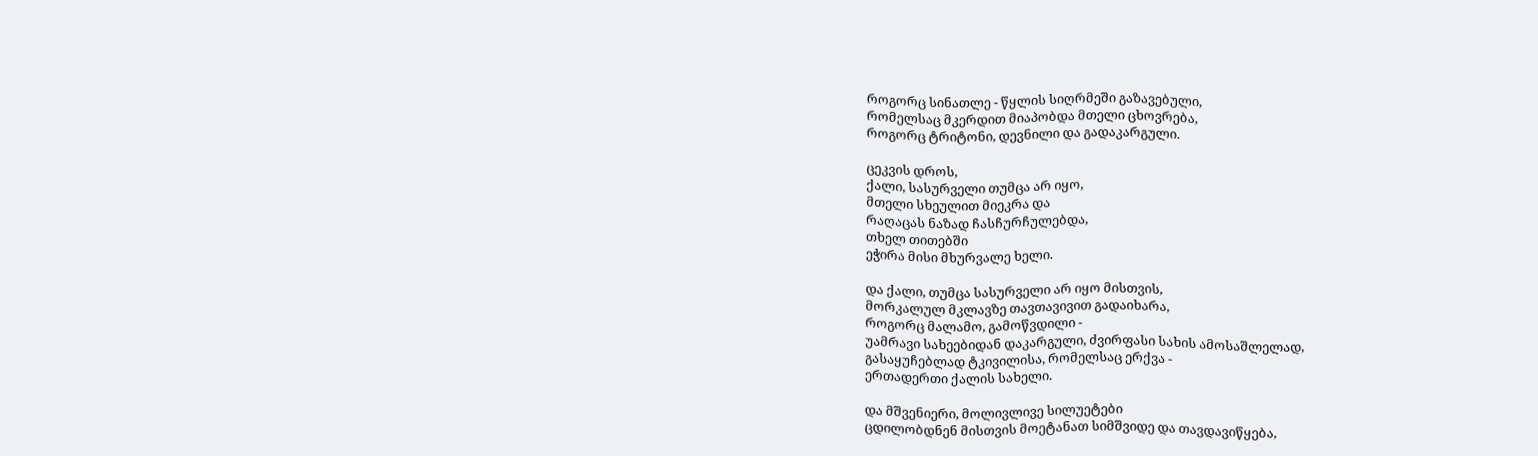როგორც სინათლე - წყლის სიღრმეში გაზავებული,
რომელსაც მკერდით მიაპობდა მთელი ცხოვრება,
როგორც ტრიტონი, დევნილი და გადაკარგული.

ცეკვის დროს,
ქალი, სასურველი თუმცა არ იყო,
მთელი სხეულით მიეკრა და
რაღაცას ნაზად ჩასჩურჩულებდა,
თხელ თითებში
ეჭირა მისი მხურვალე ხელი.

და ქალი, თუმცა სასურველი არ იყო მისთვის,
მორკალულ მკლავზე თავთავივით გადაიხარა,
როგორც მალამო, გამოწვდილი -
უამრავი სახეებიდან დაკარგული, ძვირფასი სახის ამოსაშლელად,
გასაყუჩებლად ტკივილისა, რომელსაც ერქვა -
ერთადერთი ქალის სახელი.

და მშვენიერი, მოლივლივე სილუეტები
ცდილობდნენ მისთვის მოეტანათ სიმშვიდე და თავდავიწყება,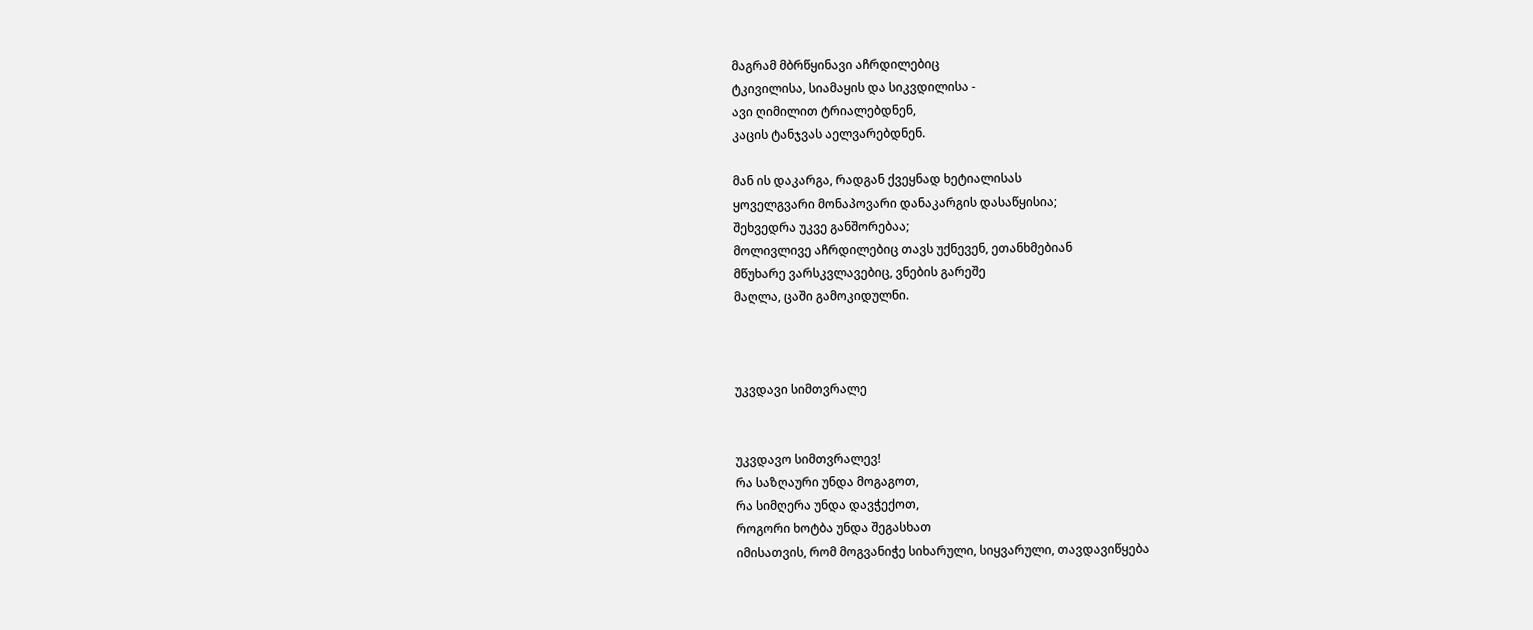მაგრამ მბრწყინავი აჩრდილებიც
ტკივილისა, სიამაყის და სიკვდილისა -
ავი ღიმილით ტრიალებდნენ,
კაცის ტანჯვას აელვარებდნენ.

მან ის დაკარგა, რადგან ქვეყნად ხეტიალისას
ყოველგვარი მონაპოვარი დანაკარგის დასაწყისია;
შეხვედრა უკვე განშორებაა;
მოლივლივე აჩრდილებიც თავს უქნევენ, ეთანხმებიან
მწუხარე ვარსკვლავებიც, ვნების გარეშე
მაღლა, ცაში გამოკიდულნი.



უკვდავი სიმთვრალე


უკვდავო სიმთვრალევ!
რა საზღაური უნდა მოგაგოთ,
რა სიმღერა უნდა დავჭექოთ,
როგორი ხოტბა უნდა შეგასხათ
იმისათვის, რომ მოგვანიჭე სიხარული, სიყვარული, თავდავიწყება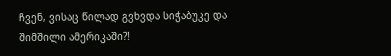ჩვენ, ვისაც წილად გვხვდა სიჭაბუკე და შიმშილი ამერიკაში?!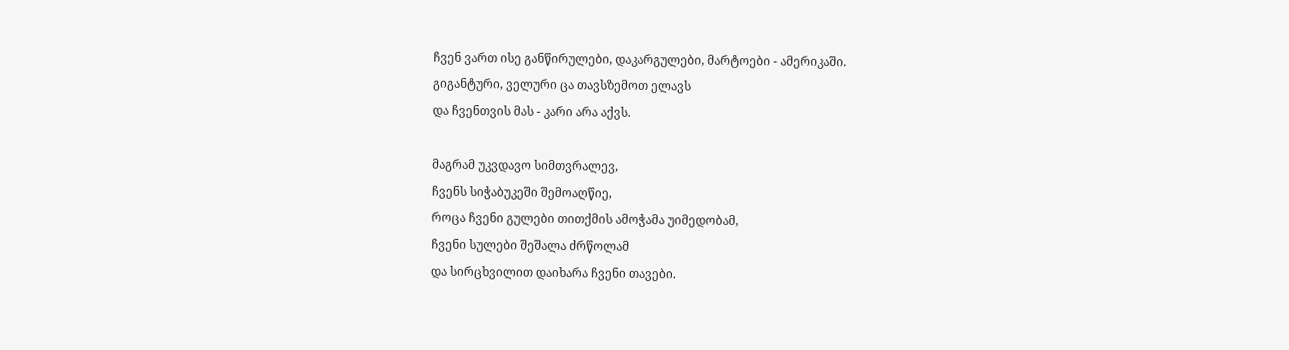ჩვენ ვართ ისე განწირულები, დაკარგულები, მარტოები - ამერიკაში.
გიგანტური, ველური ცა თავსზემოთ ელავს
და ჩვენთვის მას - კარი არა აქვს.

მაგრამ უკვდავო სიმთვრალევ,
ჩვენს სიჭაბუკეში შემოაღწიე,
როცა ჩვენი გულები თითქმის ამოჭამა უიმედობამ,
ჩვენი სულები შეშალა ძრწოლამ
და სირცხვილით დაიხარა ჩვენი თავები.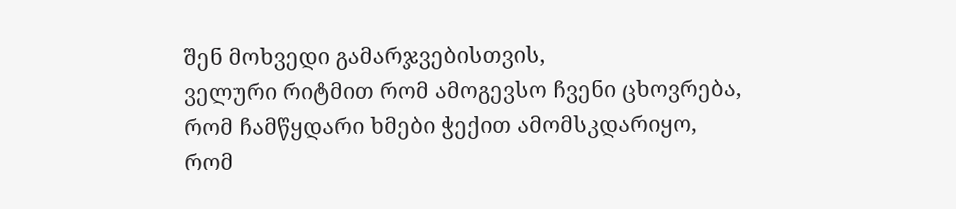შენ მოხვედი გამარჯვებისთვის,
ველური რიტმით რომ ამოგევსო ჩვენი ცხოვრება,
რომ ჩამწყდარი ხმები ჭექით ამომსკდარიყო,
რომ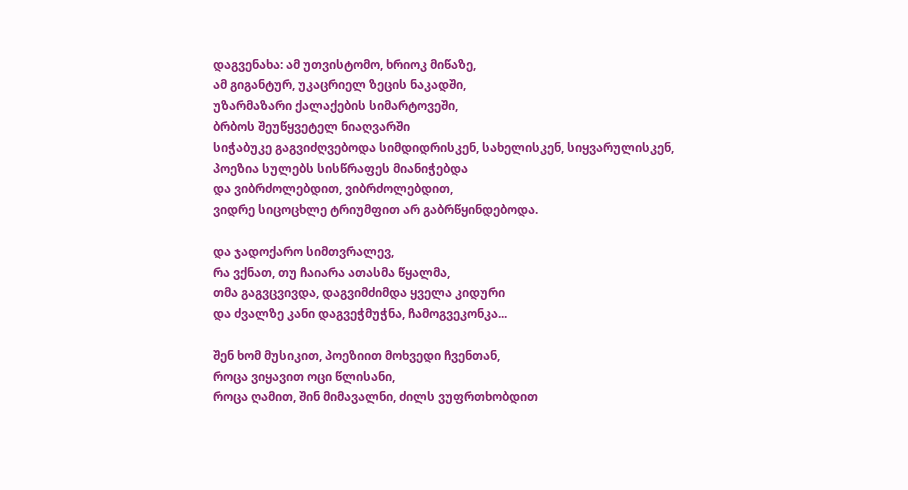დაგვენახა: ამ უთვისტომო, ხრიოკ მიწაზე,
ამ გიგანტურ, უკაცრიელ ზეცის ნაკადში,
უზარმაზარი ქალაქების სიმარტოვეში,
ბრბოს შეუწყვეტელ ნიაღვარში
სიჭაბუკე გაგვიძღვებოდა სიმდიდრისკენ, სახელისკენ, სიყვარულისკენ,
პოეზია სულებს სისწრაფეს მიანიჭებდა
და ვიბრძოლებდით, ვიბრძოლებდით,
ვიდრე სიცოცხლე ტრიუმფით არ გაბრწყინდებოდა.

და ჯადოქარო სიმთვრალევ,
რა ვქნათ, თუ ჩაიარა ათასმა წყალმა,
თმა გაგვცვივდა, დაგვიმძიმდა ყველა კიდური
და ძვალზე კანი დაგვეჭმუჭნა, ჩამოგვეკონკა...

შენ ხომ მუსიკით, პოეზიით მოხვედი ჩვენთან,
როცა ვიყავით ოცი წლისანი,
როცა ღამით, შინ მიმავალნი, ძილს ვუფრთხობდით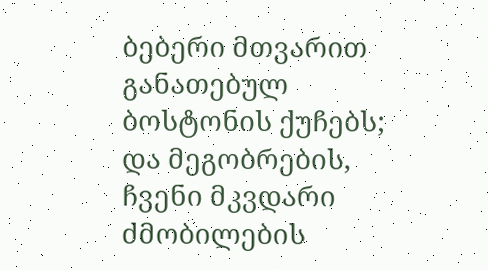ბებერი მთვარით განათებულ ბოსტონის ქუჩებს;
და მეგობრების, ჩვენი მკვდარი ძმობილების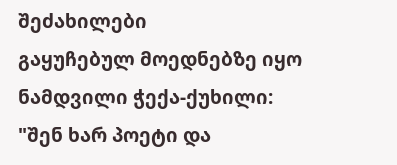შეძახილები
გაყუჩებულ მოედნებზე იყო ნამდვილი ჭექა-ქუხილი:
"შენ ხარ პოეტი და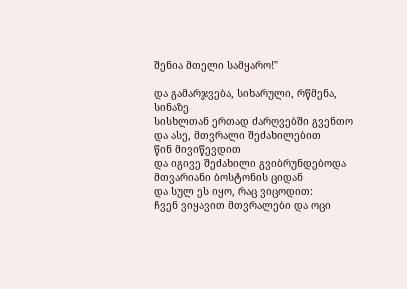შენია მთელი სამყარო!"

და გამარჯვება, სიხარული, რწმენა, სინაზე
სისხლთან ერთად ძარღვებში გვენთო
და ასე, მთვრალი შეძახილებით
წინ მივიწევდით
და იგივე შეძახილი გვიბრუნდებოდა
მთვარიანი ბოსტონის ციდან
და სულ ეს იყო, რაც ვიცოდით:
ჩვენ ვიყავით მთვრალები და ოცი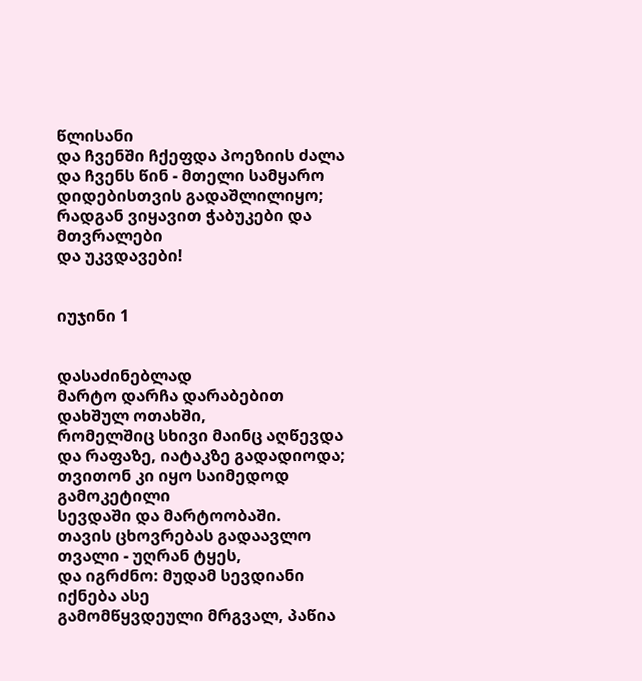წლისანი
და ჩვენში ჩქეფდა პოეზიის ძალა
და ჩვენს წინ - მთელი სამყარო
დიდებისთვის გადაშლილიყო;
რადგან ვიყავით ჭაბუკები და მთვრალები
და უკვდავები!


იუჯინი 1


დასაძინებლად
მარტო დარჩა დარაბებით დახშულ ოთახში,
რომელშიც სხივი მაინც აღწევდა
და რაფაზე, იატაკზე გადადიოდა;
თვითონ კი იყო საიმედოდ გამოკეტილი
სევდაში და მარტოობაში.
თავის ცხოვრებას გადაავლო თვალი - უღრან ტყეს,
და იგრძნო: მუდამ სევდიანი იქნება ასე
გამომწყვდეული მრგვალ, პაწია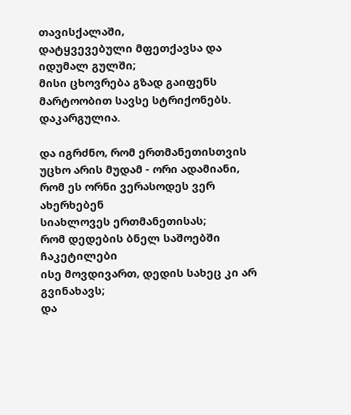თავისქალაში,
დატყვევებული მფეთქავსა და იდუმალ გულში;
მისი ცხოვრება გზად გაიფენს
მარტოობით სავსე სტრიქონებს.
დაკარგულია.

და იგრძნო, რომ ერთმანეთისთვის
უცხო არის მუდამ - ორი ადამიანი,
რომ ეს ორნი ვერასოდეს ვერ ახერხებენ
სიახლოვეს ერთმანეთისას;
რომ დედების ბნელ საშოებში ჩაკეტილები
ისე მოვდივართ, დედის სახეც კი არ გვინახავს;
და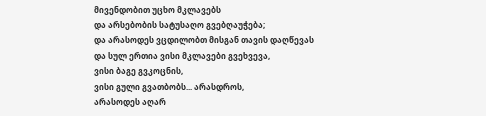მივენდობით უცხო მკლავებს
და არსებობის სატუსაღო გვებღაუჭება;
და არასოდეს ვცდილობთ მისგან თავის დაღწევას
და სულ ერთია ვისი მკლავები გვეხვევა,
ვისი ბაგე გვკოცნის,
ვისი გული გვათბობს... არასდროს,
არასოდეს აღარ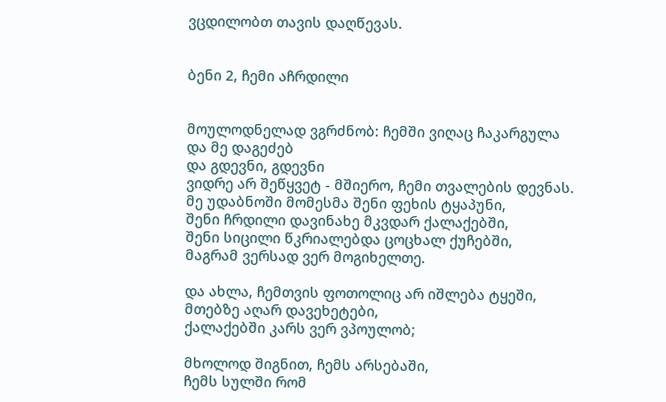ვცდილობთ თავის დაღწევას.


ბენი 2, ჩემი აჩრდილი


მოულოდნელად ვგრძნობ: ჩემში ვიღაც ჩაკარგულა
და მე დაგეძებ
და გდევნი, გდევნი
ვიდრე არ შეწყვეტ - მშიერო, ჩემი თვალების დევნას.
მე უდაბნოში მომესმა შენი ფეხის ტყაპუნი,
შენი ჩრდილი დავინახე მკვდარ ქალაქებში,
შენი სიცილი წკრიალებდა ცოცხალ ქუჩებში,
მაგრამ ვერსად ვერ მოგიხელთე.

და ახლა, ჩემთვის ფოთოლიც არ იშლება ტყეში,
მთებზე აღარ დავეხეტები,
ქალაქებში კარს ვერ ვპოულობ;

მხოლოდ შიგნით, ჩემს არსებაში,
ჩემს სულში რომ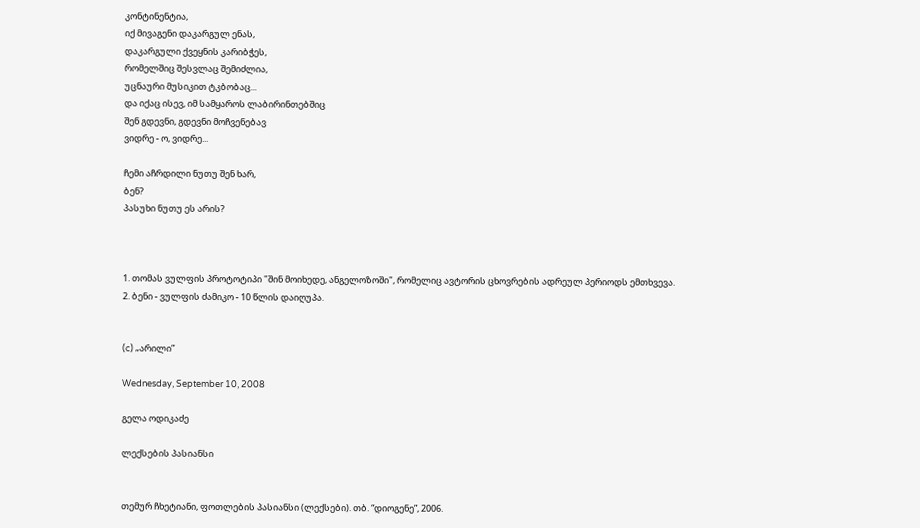კონტინენტია,
იქ მივაგენი დაკარგულ ენას,
დაკარგული ქვეყნის კარიბჭეს,
რომელშიც შესვლაც შემიძლია,
უცნაური მუსიკით ტკბობაც...
და იქაც ისევ, იმ სამყაროს ლაბირინთებშიც
შენ გდევნი, გდევნი მოჩვენებავ
ვიდრე - ო, ვიდრე...

ჩემი აჩრდილი ნუთუ შენ ხარ,
ბენ?
პასუხი ნუთუ ეს არის?



1. თომას ვულფის პროტოტიპი "შინ მოიხედე, ანგელოზოში", რომელიც ავტორის ცხოვრების ადრეულ პერიოდს ემთხვევა.
2. ბენი - ვულფის ძამიკო - 10 წლის დაიღუპა.


(c) „არილი”

Wednesday, September 10, 2008

გელა ოდიკაძე

ლექსების პასიანსი


თემურ ჩხეტიანი, ფოთლების პასიანსი (ლექსები). თბ. “დიოგენე”, 2006.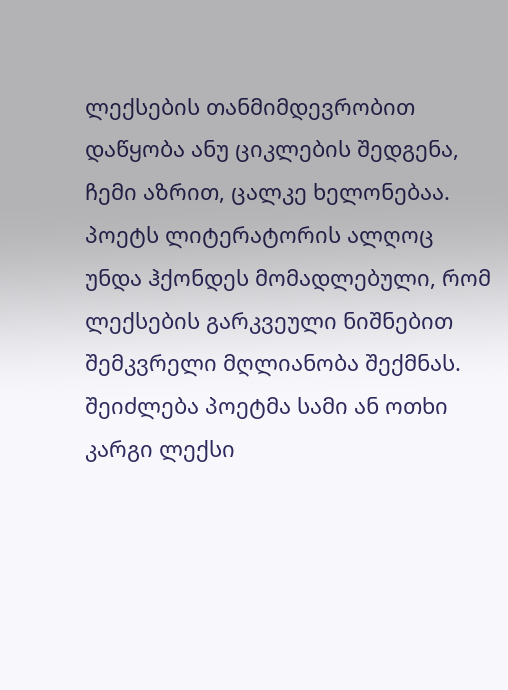ლექსების თანმიმდევრობით დაწყობა ანუ ციკლების შედგენა, ჩემი აზრით, ცალკე ხელონებაა. პოეტს ლიტერატორის ალღოც უნდა ჰქონდეს მომადლებული, რომ ლექსების გარკვეული ნიშნებით შემკვრელი მღლიანობა შექმნას. შეიძლება პოეტმა სამი ან ოთხი კარგი ლექსი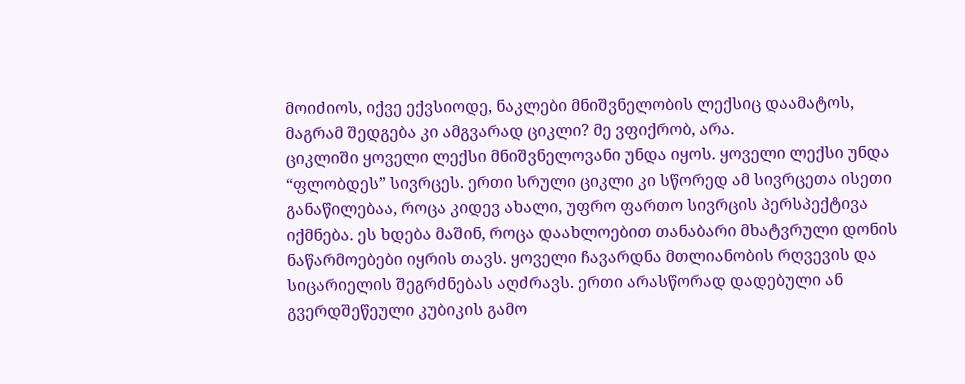მოიძიოს, იქვე ექვსიოდე, ნაკლები მნიშვნელობის ლექსიც დაამატოს, მაგრამ შედგება კი ამგვარად ციკლი? მე ვფიქრობ, არა.
ციკლიში ყოველი ლექსი მნიშვნელოვანი უნდა იყოს. ყოველი ლექსი უნდა “ფლობდეს” სივრცეს. ერთი სრული ციკლი კი სწორედ ამ სივრცეთა ისეთი განაწილებაა, როცა კიდევ ახალი, უფრო ფართო სივრცის პერსპექტივა იქმნება. ეს ხდება მაშინ, როცა დაახლოებით თანაბარი მხატვრული დონის ნაწარმოებები იყრის თავს. ყოველი ჩავარდნა მთლიანობის რღვევის და სიცარიელის შეგრძნებას აღძრავს. ერთი არასწორად დადებული ან გვერდშეწეული კუბიკის გამო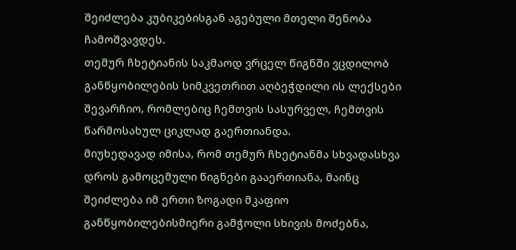შეიძლება კუბიკებისგან აგებული მთელი შენობა ჩამოშვავდეს.
თემურ ჩხეტიანის საკმაოდ ვრცელ წიგნში ვცდილობ განწყობილების სიმკვეთრით აღბეჭდილი ის ლექსები შევარჩიო, რომლებიც ჩემთვის სასურველ, ჩემთვის წარმოსახულ ციკლად გაერთიანდა.
მიუხედავად იმისა, რომ თემურ ჩხეტიანმა სხვადასხვა დროს გამოცემული წიგნები გააერთიანა, მაინც შეიძლება იმ ერთი ზოგადი მკაფიო განწყობილებისმიერი გამჭოლი სხივის მოძებნა,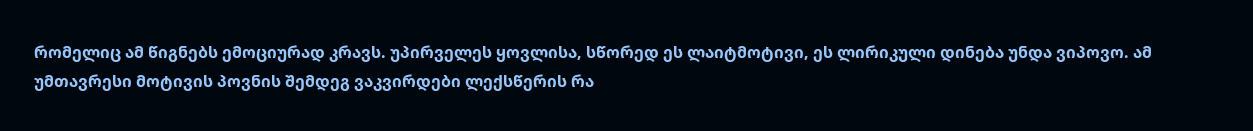რომელიც ამ წიგნებს ემოციურად კრავს. უპირველეს ყოვლისა, სწორედ ეს ლაიტმოტივი, ეს ლირიკული დინება უნდა ვიპოვო. ამ უმთავრესი მოტივის პოვნის შემდეგ ვაკვირდები ლექსწერის რა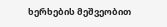ხერხების მეშვეობით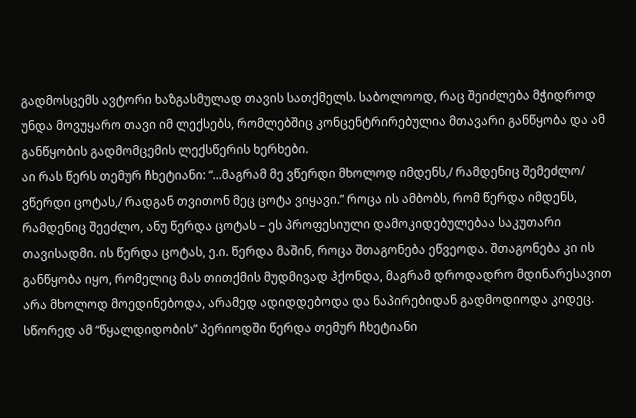გადმოსცემს ავტორი ხაზგასმულად თავის სათქმელს. საბოლოოდ, რაც შეიძლება მჭიდროდ უნდა მოვუყარო თავი იმ ლექსებს, რომლებშიც კონცენტრირებულია მთავარი განწყობა და ამ განწყობის გადმომცემის ლექსწერის ხერხები.
აი რას წერს თემურ ჩხეტიანი: “...მაგრამ მე ვწერდი მხოლოდ იმდენს,/ რამდენიც შემეძლო/ ვწერდი ცოტას,/ რადგან თვითონ მეც ცოტა ვიყავი.” როცა ის ამბობს, რომ წერდა იმდენს, რამდენიც შეეძლო, ანუ წერდა ცოტას – ეს პროფესიული დამოკიდებულებაა საკუთარი თავისადმი. ის წერდა ცოტას, ე.ი. წერდა მაშინ, როცა შთაგონება ეწვეოდა. შთაგონება კი ის განწყობა იყო, რომელიც მას თითქმის მუდმივად ჰქონდა, მაგრამ დროდადრო მდინარესავით არა მხოლოდ მოედინებოდა, არამედ ადიდდებოდა და ნაპირებიდან გადმოდიოდა კიდეც. სწორედ ამ “წყალდიდობის” პერიოდში წერდა თემურ ჩხეტიანი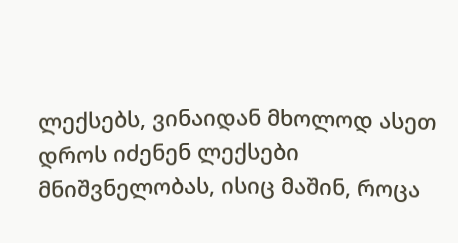ლექსებს, ვინაიდან მხოლოდ ასეთ დროს იძენენ ლექსები მნიშვნელობას, ისიც მაშინ, როცა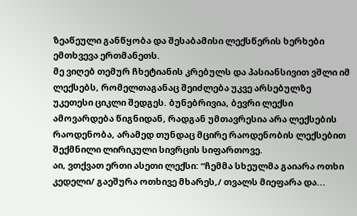ზეაწეული განწყობა და შესაბამისი ლექსწერის ხერხები ემთხვევა ერთმანეთს.
მე ვიღებ თემურ ჩხეტიანის კრებულს და პასიანსივით ვშლი იმ ლექსებს, რომელთაგანაც შეიძლება უკვე არსებულზე უკეთესი ციკლი შედგეს. ბუნებრივია, ბევრი ლექსი ამოვარდება წიგნიდან, რადგან უმთავრესია არა ლექსების რაოდენობა, არამედ თუნდაც მცირე რაოდენობის ლექსებით შექმნილი ლირიკული სივრცის სიფართოვე.
აი, ვთქვათ ერთი ასეთი ლექსი: “ჩემმა სხეულმა გაიარა ოთხი კედელი/ გაეშურა ოთხივე მხარეს,/ თვალს მიეფარა და...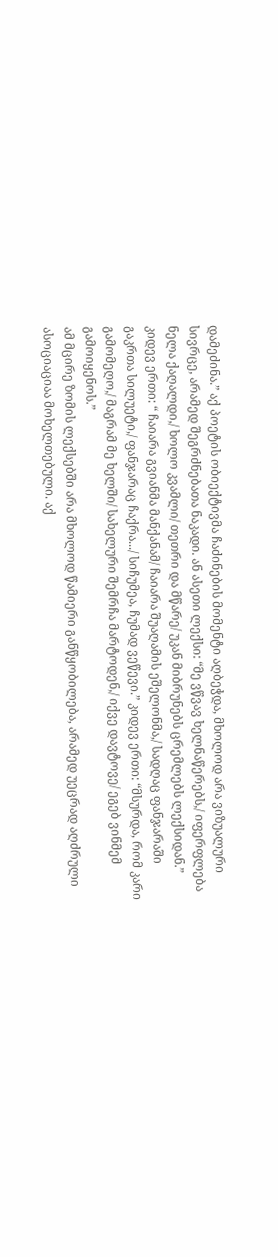დამეძინა.” აქ პოეტის ობიექტივმა ჩაძინების მომენტი აღბეჭდა, მხოლოდ არა ვიზუალური სივრცე, არამედ შეგრძნებათა ნაკადი. ან ასეთი ლექსი: “მე ვწვავ ხელნაწერებს,/ იფერფლება ნელა ქაღალდი,/ ხოლო კვამლი/ თეთრი და მწარე/ უკან მიბრუნებს ცრემლებს ლექსიდან.” კიდევ ერთი: “ ჩაიარა გვიანმა მანქანამ/ ჩაიარა შუაღამის ეშელონმა,/ სადღაც ფანჯარაში გაკრთა სილუეტი,/ ფანჯარაც ჩაქრა.../ სიჩუმეა, ჩუმად ვეწევი.” კიდევ ერთი: “მსურდა, რომ კარი გამომეღო,/ მაგრამ მე ხელში/ სახელური შემრჩა მარტოდენ,/ იქვე დავტოვე/ ეგებ ვინმემ გამოიყენოს.”
ამ მცირე ზომის ლექსებში არა მხოლოდ წამიერი განწყობილება, არამედ უეცრად აღძრული ასოციაციაა მოხელთებული. აქ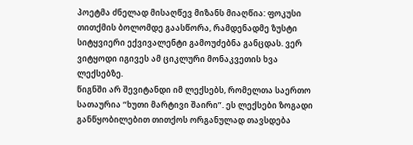პოეტმა ძნელად მისაღწევ მიზანს მიაღწია: ფოკუსი თითქმის ბოლომდე გაასწორა, რამდენადმე ზუსტი სიტყვიერი ექვივალენტი გამოუძებნა განცდას. ვერ ვიტყოდი იგივეს ამ ციკლური მონაკვეთის ხვა ლექსებზე.
წიგნში არ შევიტანდი იმ ლექსებს, რომელთა საერთო სათაურია “ხუთი მარტივი შაირი”. ეს ლექსები ზოგადი განწყობილებით თითქოს ორგანულად თავსდება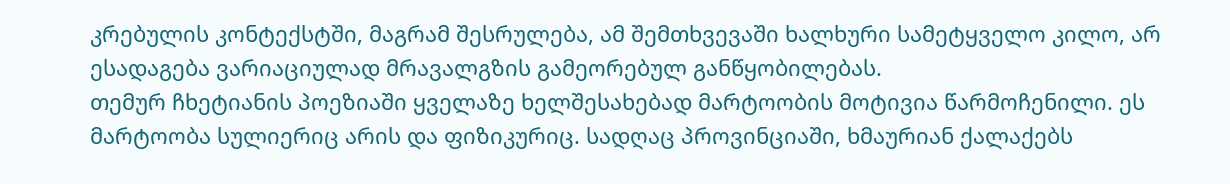კრებულის კონტექსტში, მაგრამ შესრულება, ამ შემთხვევაში ხალხური სამეტყველო კილო, არ ესადაგება ვარიაციულად მრავალგზის გამეორებულ განწყობილებას.
თემურ ჩხეტიანის პოეზიაში ყველაზე ხელშესახებად მარტოობის მოტივია წარმოჩენილი. ეს მარტოობა სულიერიც არის და ფიზიკურიც. სადღაც პროვინციაში, ხმაურიან ქალაქებს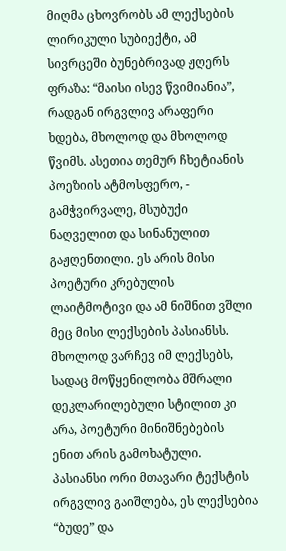მიღმა ცხოვრობს ამ ლექსების ლირიკული სუბიექტი, ამ სივრცეში ბუნებრივად ჟღერს ფრაზა: “მაისი ისევ წვიმიანია”, რადგან ირგვლივ არაფერი ხდება, მხოლოდ და მხოლოდ წვიმს. ასეთია თემურ ჩხეტიანის პოეზიის ატმოსფერო, - გამჭვირვალე, მსუბუქი ნაღველით და სინანულით გაჟღენთილი. ეს არის მისი პოეტური კრებულის ლაიტმოტივი და ამ ნიშნით ვშლი მეც მისი ლექსების პასიანსს. მხოლოდ ვარჩევ იმ ლექსებს, სადაც მოწყენილობა მშრალი დეკლარილებული სტილით კი არა, პოეტური მინიშნებების ენით არის გამოხატული. პასიანსი ორი მთავარი ტექსტის ირგვლივ გაიშლება, ეს ლექსებია “ბუდე” და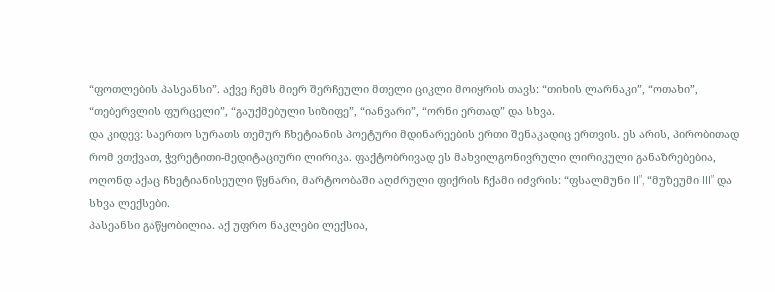“ფოთლების პასეანსი”. აქვე ჩემს მიერ შერჩეული მთელი ციკლი მოიყრის თავს: “თიხის ლარნაკი”, “ოთახი”, “თებერვლის ფურცელი”, “გაუქმებული სიზიფე”, “იანვარი”, “ორნი ერთად” და სხვა.
და კიდევ: საერთო სურათს თემურ ჩხეტიანის პოეტური მდინარეების ერთი შენაკადიც ერთვის. ეს არის, პირობითად რომ ვთქვათ, ჭვრეტითი-მედიტაციური ლირიკა. ფაქტობრივად ეს მახვილგონივრული ლირიკული განაზრებებია, ოღონდ აქაც ჩხეტიანისეული წყნარი, მარტოობაში აღძრული ფიქრის ჩქამი იძვრის: “ფსალმუნი II”, “მუზეუმი III” და სხვა ლექსები.
პასეანსი გაწყობილია. აქ უფრო ნაკლები ლექსია,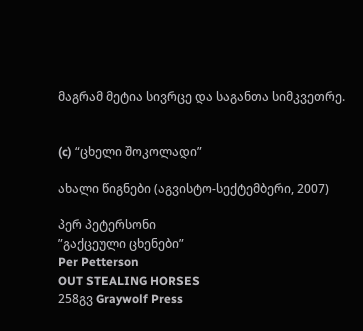მაგრამ მეტია სივრცე და საგანთა სიმკვეთრე.


(c) “ცხელი შოკოლადი”

ახალი წიგნები (აგვისტო-სექტემბერი, 2007)

პერ პეტერსონი
”გაქცეული ცხენები”
Per Petterson
OUT STEALING HORSES
258გვ Graywolf Press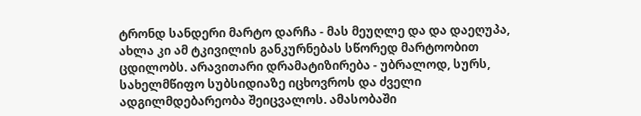ტრონდ სანდერი მარტო დარჩა - მას მეუღლე და და დაეღუპა, ახლა კი ამ ტკივილის განკურნებას სწორედ მარტოობით ცდილობს. არავითარი დრამატიზირება - უბრალოდ, სურს, სახელმწიფო სუბსიდიაზე იცხოვროს და ძველი ადგილმდებარეობა შეიცვალოს. ამასობაში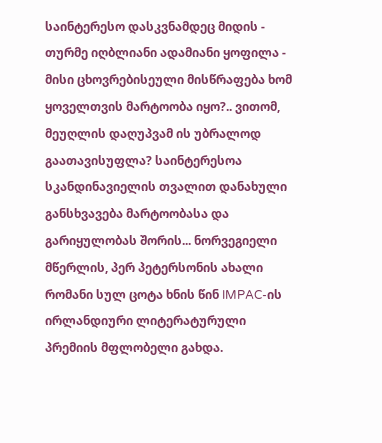საინტერესო დასკვნამდეც მიდის - თურმე იღბლიანი ადამიანი ყოფილა - მისი ცხოვრებისეული მისწრაფება ხომ ყოველთვის მარტოობა იყო?.. ვითომ, მეუღლის დაღუპვამ ის უბრალოდ გაათავისუფლა? საინტერესოა სკანდინავიელის თვალით დანახული განსხვავება მარტოობასა და გარიყულობას შორის... ნორვეგიელი მწერლის, პერ პეტერსონის ახალი რომანი სულ ცოტა ხნის წინ IMPAC-ის ირლანდიური ლიტერატურული პრემიის მფლობელი გახდა.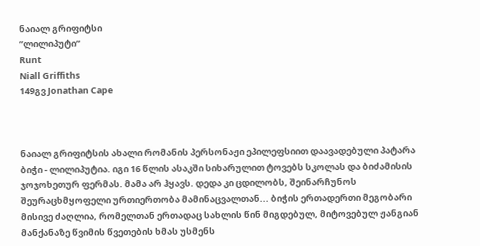ნაიალ გრიფიტსი
”ლილიპუტი”
Runt
Niall Griffiths
149გვ Jonathan Cape



ნაიალ გრიფიტსის ახალი რომანის პერსონაჟი ეპილეფსიით დაავადებული პატარა ბიჭი - ლილიპუტია. იგი 16 წლის ასაკში სიხარულით ტოვებს სკოლას და ბიძამისის ჯოჯოხეთურ ფერმას. მამა არ ჰყავს. დედა კი ცდილობს, შეინარჩუნოს შეურაცხმყოფელი ურთიერთობა მამინაცვალთან... ბიჭის ერთადერთი მეგობარი მისივე ძაღლია, რომელთან ერთადაც სახლის წინ მიგდებულ, მიტოვებულ ჟანგიან მანქანაზე წვიმის წვეთების ხმას უსმენს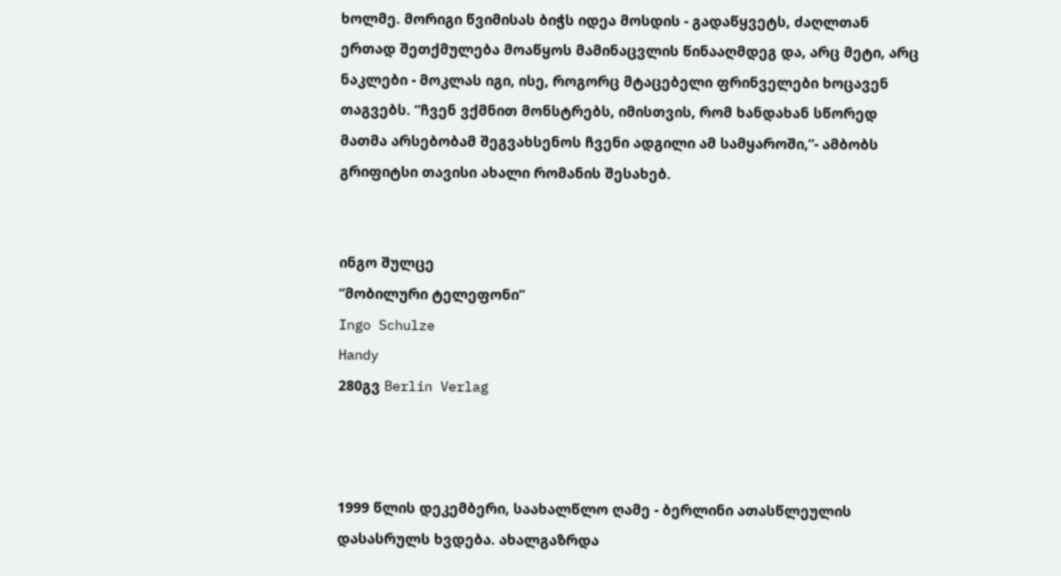ხოლმე. მორიგი წვიმისას ბიჭს იდეა მოსდის - გადაწყვეტს, ძაღლთან ერთად შეთქმულება მოაწყოს მამინაცვლის წინააღმდეგ და, არც მეტი, არც ნაკლები - მოკლას იგი, ისე, როგორც მტაცებელი ფრინველები ხოცავენ თაგვებს. ”ჩვენ ვქმნით მონსტრებს, იმისთვის, რომ ხანდახან სწორედ მათმა არსებობამ შეგვახსენოს ჩვენი ადგილი ამ სამყაროში,”- ამბობს გრიფიტსი თავისი ახალი რომანის შესახებ.


ინგო შულცე
”მობილური ტელეფონი”
Ingo Schulze
Handy
280გვ Berlin Verlag



1999 წლის დეკემბერი, საახალწლო ღამე - ბერლინი ათასწლეულის დასასრულს ხვდება. ახალგაზრდა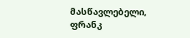მასწავლებელი, ფრანკ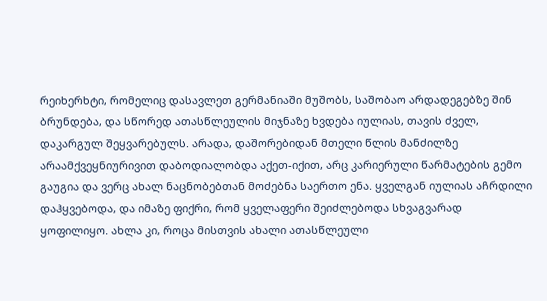რეიხერხტი, რომელიც დასავლეთ გერმანიაში მუშობს, საშობაო არდადეგებზე შინ ბრუნდება, და სწორედ ათასწლეულის მიჯნაზე ხვდება იულიას, თავის ძველ, დაკარგულ შეყვარებულს. არადა, დაშორებიდან მთელი წლის მანძილზე არაამქვეყნიურივით დაბოდიალობდა აქეთ-იქით, არც კარიერული წარმატების გემო გაუგია და ვერც ახალ ნაცნობებთან მოძებნა საერთო ენა. ყველგან იულიას აჩრდილი დაჰყვებოდა, და იმაზე ფიქრი, რომ ყველაფერი შეიძლებოდა სხვაგვარად ყოფილიყო. ახლა კი, როცა მისთვის ახალი ათასწლეული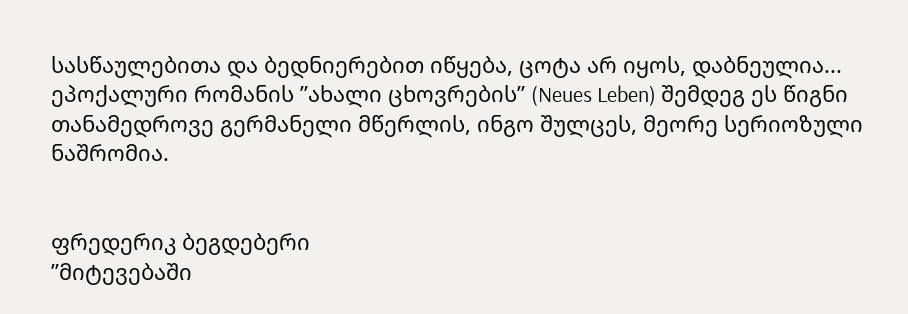სასწაულებითა და ბედნიერებით იწყება, ცოტა არ იყოს, დაბნეულია...
ეპოქალური რომანის ”ახალი ცხოვრების” (Neues Leben) შემდეგ ეს წიგნი თანამედროვე გერმანელი მწერლის, ინგო შულცეს, მეორე სერიოზული ნაშრომია.


ფრედერიკ ბეგდებერი
”მიტევებაში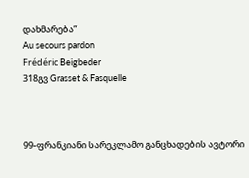დახმარება”
Au secours pardon
Frédéric Beigbeder
318გვ Grasset & Fasquelle



99-ფრანკიანი სარეკლამო განცხადების ავტორი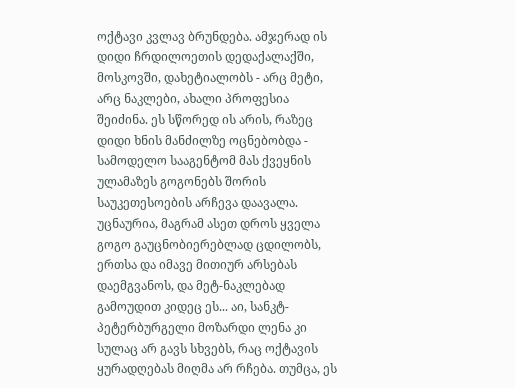ოქტავი კვლავ ბრუნდება. ამჯერად ის დიდი ჩრდილოეთის დედაქალაქში, მოსკოვში, დახეტიალობს - არც მეტი, არც ნაკლები, ახალი პროფესია შეიძინა. ეს სწორედ ის არის, რაზეც დიდი ხნის მანძილზე ოცნებობდა - სამოდელო სააგენტომ მას ქვეყნის ულამაზეს გოგონებს შორის საუკეთესოების არჩევა დაავალა. უცნაურია, მაგრამ ასეთ დროს ყველა გოგო გაუცნობიერებლად ცდილობს, ერთსა და იმავე მითიურ არსებას დაემგვანოს, და მეტ-ნაკლებად გამოუდით კიდეც ეს... აი, სანკტ-პეტერბურგელი მოზარდი ლენა კი სულაც არ გავს სხვებს, რაც ოქტავის ყურადღებას მიღმა არ რჩება. თუმცა, ეს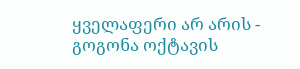ყველაფერი არ არის - გოგონა ოქტავის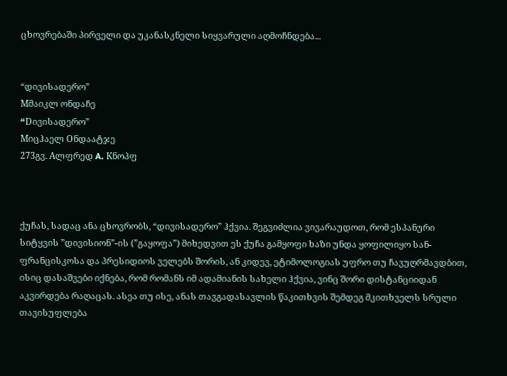ცხოვრებაში პირველი და უკანასკნელი სიყვარული აღმოჩნდება...


“დივისადერო”
Mმაიკლ ონდაჩე
“Dივისადერო”
Mიცჰაელ Oნდაატჯე
273გვ. Aლფრედ A. Kნოპფ



ქუჩას, სადაც ანა ცხოვრობს, “დივისადერო” ჰქვია. შეგვიძლია ვივარაუდოთ, რომ ესპანური სიტყვის ”დივისიონ”-ის (”გაყოფა”) მიხედვით ეს ქუჩა გამყოფი ხაზი უნდა ყოფილიყო სან-ფრანცისკოსა და პრესიდიოს ველებს შორის, ან კიდევ, ეტიმოლოგიას უფრო თუ ჩავუღრმავდბით, ისიც დასაშვები იქნება, რომ რომანს იმ ადამიანის სახელი ჰქვია, ვინც შორი დისტანციიდან აკვირდება რაღაცას. ასეა თუ ისე, ანას თავგადასავლის წაკითხვის შემდეგ მკითხველს სრული თავისუფლება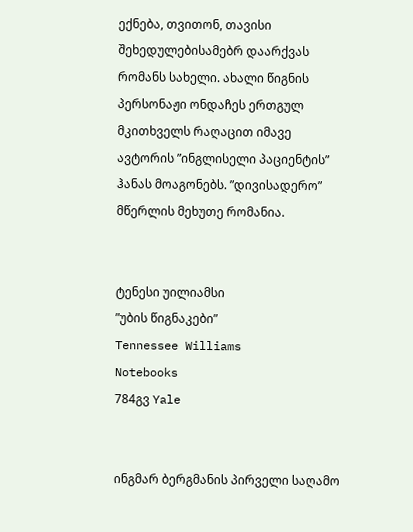ექნება, თვითონ, თავისი შეხედულებისამებრ დაარქვას რომანს სახელი. ახალი წიგნის პერსონაჟი ონდაჩეს ერთგულ მკითხველს რაღაცით იმავე ავტორის ”ინგლისელი პაციენტის” ჰანას მოაგონებს. ”დივისადერო” მწერლის მეხუთე რომანია.


ტენესი უილიამსი
”უბის წიგნაკები”
Tennessee Williams
Notebooks
784გვ Yale


ინგმარ ბერგმანის პირველი საღამო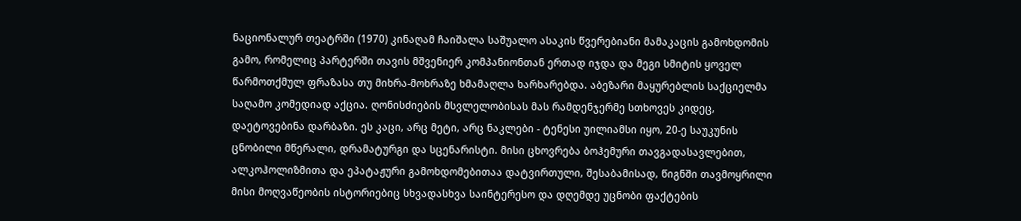ნაციონალურ თეატრში (1970) კინაღამ ჩაიშალა საშუალო ასაკის წვერებიანი მამაკაცის გამოხდომის გამო, რომელიც პარტერში თავის მშვენიერ კომპანიონთან ერთად იჯდა და მეგი სმიტის ყოველ წარმოთქმულ ფრაზასა თუ მიხრა-მოხრაზე ხმამაღლა ხარხარებდა. აბეზარი მაყურებლის საქციელმა საღამო კომედიად აქცია. ღონისძიების მსვლელობისას მას რამდენჯერმე სთხოვეს კიდეც, დაეტოვებინა დარბაზი. ეს კაცი, არც მეტი, არც ნაკლები - ტენესი უილიამსი იყო, 20-ე საუკუნის ცნობილი მწერალი, დრამატურგი და სცენარისტი. მისი ცხოვრება ბოჰემური თავგადასავლებით, ალკოჰოლიზმითა და ეპატაჟური გამოხდომებითაა დატვირთული, შესაბამისად, წიგნში თავმოყრილი მისი მოღვაწეობის ისტორიებიც სხვადასხვა საინტერესო და დღემდე უცნობი ფაქტების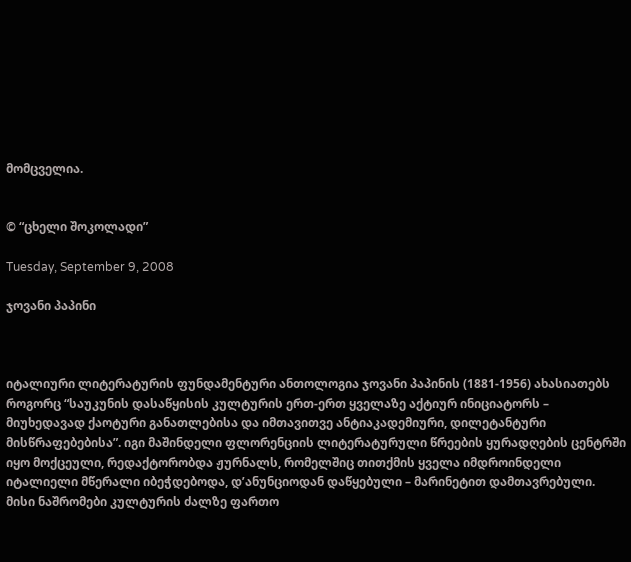მომცველია.


© “ცხელი შოკოლადი”

Tuesday, September 9, 2008

ჯოვანი პაპინი



იტალიური ლიტერატურის ფუნდამენტური ანთოლოგია ჯოვანი პაპინის (1881-1956) ახასიათებს როგორც “საუკუნის დასაწყისის კულტურის ერთ-ერთ ყველაზე აქტიურ ინიციატორს – მიუხედავად ქაოტური განათლებისა და იმთავითვე ანტიაკადემიური, დილეტანტური მისწრაფებებისა”. იგი მაშინდელი ფლორენციის ლიტერატურული წრეების ყურადღების ცენტრში იყო მოქცეული, რედაქტორობდა ჟურნალს, რომელშიც თითქმის ყველა იმდროინდელი იტალიელი მწერალი იბეჭდებოდა, დ’ანუნციოდან დაწყებული – მარინეტით დამთავრებული.
მისი ნაშრომები კულტურის ძალზე ფართო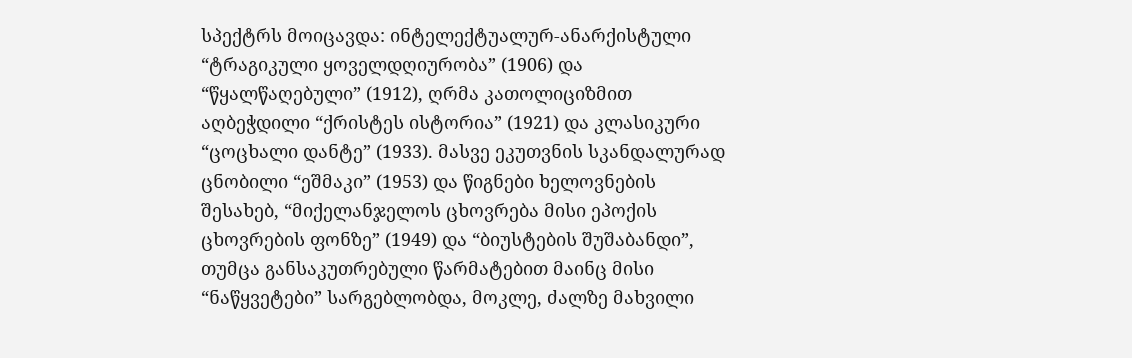სპექტრს მოიცავდა: ინტელექტუალურ-ანარქისტული “ტრაგიკული ყოველდღიურობა” (1906) და “წყალწაღებული” (1912), ღრმა კათოლიციზმით აღბეჭდილი “ქრისტეს ისტორია” (1921) და კლასიკური “ცოცხალი დანტე” (1933). მასვე ეკუთვნის სკანდალურად ცნობილი “ეშმაკი” (1953) და წიგნები ხელოვნების შესახებ, “მიქელანჯელოს ცხოვრება მისი ეპოქის ცხოვრების ფონზე” (1949) და “ბიუსტების შუშაბანდი”, თუმცა განსაკუთრებული წარმატებით მაინც მისი “ნაწყვეტები” სარგებლობდა, მოკლე, ძალზე მახვილი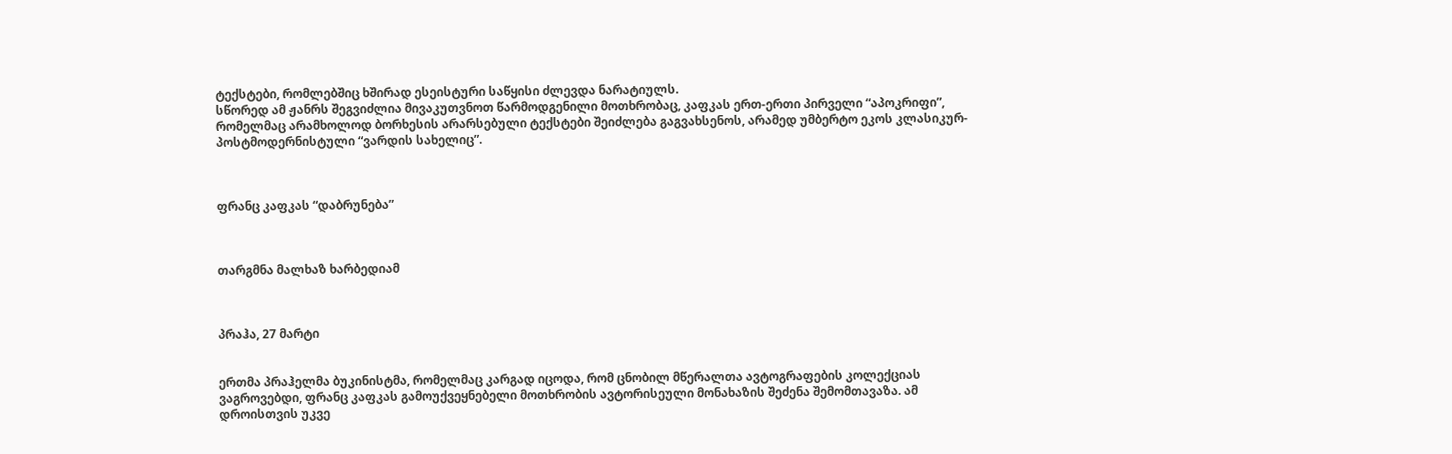ტექსტები, რომლებშიც ხშირად ესეისტური საწყისი ძლევდა ნარატიულს.
სწორედ ამ ჟანრს შეგვიძლია მივაკუთვნოთ წარმოდგენილი მოთხრობაც, კაფკას ერთ-ერთი პირველი “აპოკრიფი”, რომელმაც არამხოლოდ ბორხესის არარსებული ტექსტები შეიძლება გაგვახსენოს, არამედ უმბერტო ეკოს კლასიკურ-პოსტმოდერნისტული “ვარდის სახელიც”.



ფრანც კაფკას “დაბრუნება”



თარგმნა მალხაზ ხარბედიამ



პრაჰა, 27 მარტი


ერთმა პრაჰელმა ბუკინისტმა, რომელმაც კარგად იცოდა, რომ ცნობილ მწერალთა ავტოგრაფების კოლექციას ვაგროვებდი, ფრანც კაფკას გამოუქვეყნებელი მოთხრობის ავტორისეული მონახაზის შეძენა შემომთავაზა. ამ დროისთვის უკვე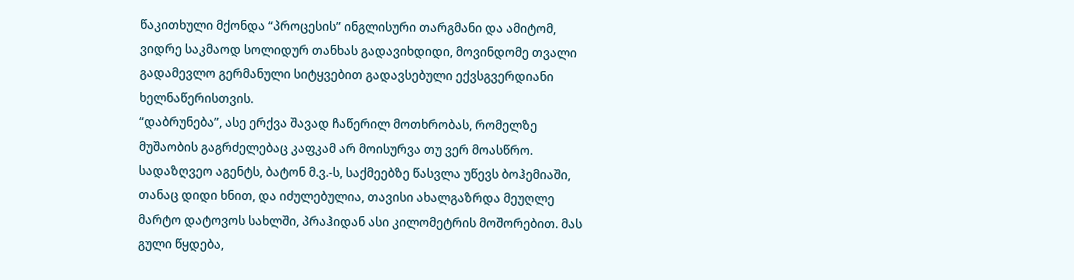წაკითხული მქონდა “პროცესის” ინგლისური თარგმანი და ამიტომ, ვიდრე საკმაოდ სოლიდურ თანხას გადავიხდიდი, მოვინდომე თვალი გადამევლო გერმანული სიტყვებით გადავსებული ექვსგვერდიანი ხელნაწერისთვის.
“დაბრუნება”, ასე ერქვა შავად ჩაწერილ მოთხრობას, რომელზე მუშაობის გაგრძელებაც კაფკამ არ მოისურვა თუ ვერ მოასწრო. სადაზღვეო აგენტს, ბატონ მ.ვ.-ს, საქმეებზე წასვლა უწევს ბოჰემიაში, თანაც დიდი ხნით, და იძულებულია, თავისი ახალგაზრდა მეუღლე მარტო დატოვოს სახლში, პრაჰიდან ასი კილომეტრის მოშორებით. მას გული წყდება,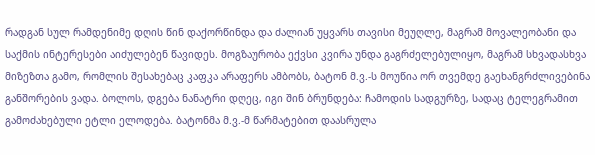რადგან სულ რამდენიმე დღის წინ დაქორწინდა და ძალიან უყვარს თავისი მეუღლე, მაგრამ მოვალეობანი და საქმის ინტერესები აიძულებენ წავიდეს. მოგზაურობა ექვსი კვირა უნდა გაგრძელებულიყო, მაგრამ სხვადასხვა მიზეზთა გამო, რომლის შესახებაც კაფკა არაფერს ამბობს, ბატონ მ.ვ.-ს მოუწია ორ თვემდე გაეხანგრძლივებინა განშორების ვადა. ბოლოს, დგება ნანატრი დღეც, იგი შინ ბრუნდება: ჩამოდის სადგურზე, სადაც ტელეგრამით გამოძახებული ეტლი ელოდება. ბატონმა მ.ვ.-მ წარმატებით დაასრულა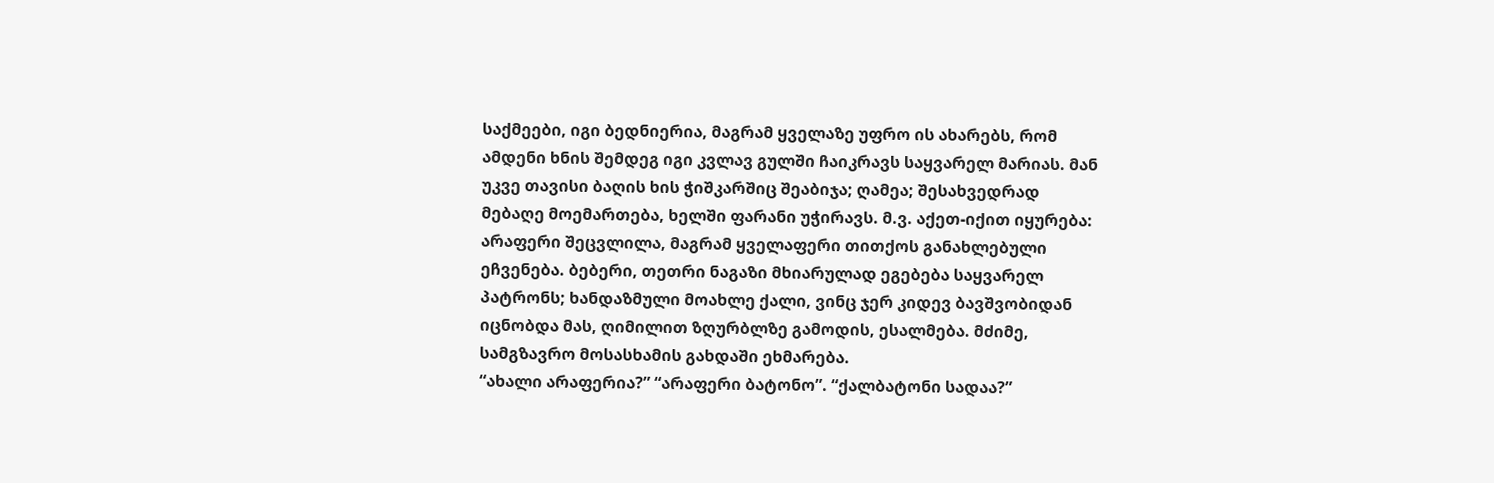საქმეები, იგი ბედნიერია, მაგრამ ყველაზე უფრო ის ახარებს, რომ ამდენი ხნის შემდეგ იგი კვლავ გულში ჩაიკრავს საყვარელ მარიას. მან უკვე თავისი ბაღის ხის ჭიშკარშიც შეაბიჯა; ღამეა; შესახვედრად მებაღე მოემართება, ხელში ფარანი უჭირავს. მ.ვ. აქეთ-იქით იყურება: არაფერი შეცვლილა, მაგრამ ყველაფერი თითქოს განახლებული ეჩვენება. ბებერი, თეთრი ნაგაზი მხიარულად ეგებება საყვარელ პატრონს; ხანდაზმული მოახლე ქალი, ვინც ჯერ კიდევ ბავშვობიდან იცნობდა მას, ღიმილით ზღურბლზე გამოდის, ესალმება. მძიმე, სამგზავრო მოსასხამის გახდაში ეხმარება.
“ახალი არაფერია?” “არაფერი ბატონო”. “ქალბატონი სადაა?”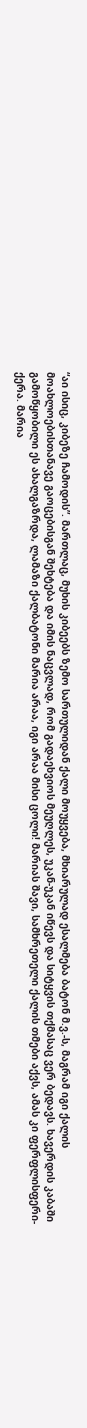“აი ისიც, კიბეზე ჩამოდის”. მართლაც, მუხის კიბეებს ზემო სართულიდან ქალი მოუყვება, მხიარულად ესალმება ბატონ მ.ვ.-ს, მაგრამ იგი ქალის მოახლოებისთანავე გაოცებისგან შეხტება და იმის ნაცვლად, რომ გადაეხვიოს მეუღლეს, უკან-უკან იწევს და სიტყვის თქმასაც ვერ ბედავს. ხავერდის კაბაში გამოწყობილი ეს ახალგაზრდა, ლამაზი ქალბატონი მარია არაა, იგი არაა მისი ცოლი! მარიას შავი, სამხრეთელი ქალის თმები აქვს, ამას კი ფერფლისფერი-ქერა. მარია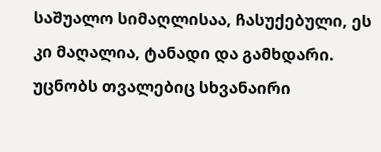საშუალო სიმაღლისაა, ჩასუქებული, ეს კი მაღალია, ტანადი და გამხდარი. უცნობს თვალებიც სხვანაირი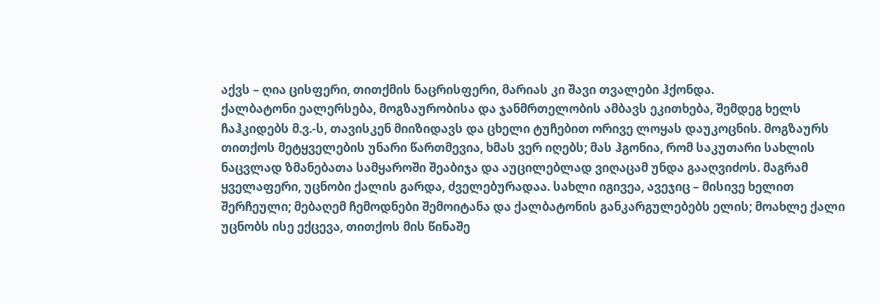აქვს – ღია ცისფერი, თითქმის ნაცრისფერი, მარიას კი შავი თვალები ჰქონდა.
ქალბატონი ეალერსება, მოგზაურობისა და ჯანმრთელობის ამბავს ეკითხება, შემდეგ ხელს ჩაჰკიდებს მ.ვ.-ს, თავისკენ მიიზიდავს და ცხელი ტუჩებით ორივე ლოყას დაუკოცნის. მოგზაურს თითქოს მეტყველების უნარი წართმევია, ხმას ვერ იღებს; მას ჰგონია, რომ საკუთარი სახლის ნაცვლად ზმანებათა სამყაროში შეაბიჯა და აუცილებლად ვიღაცამ უნდა გააღვიძოს. მაგრამ ყველაფერი, უცნობი ქალის გარდა, ძველებურადაა. სახლი იგივეა, ავეჯიც – მისივე ხელით შერჩეული; მებაღემ ჩემოდნები შემოიტანა და ქალბატონის განკარგულებებს ელის; მოახლე ქალი უცნობს ისე ექცევა, თითქოს მის წინაშე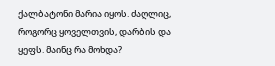ქალბატონი მარია იყოს. ძაღლიც, როგორც ყოველთვის, დარბის და ყეფს. მაინც რა მოხდა?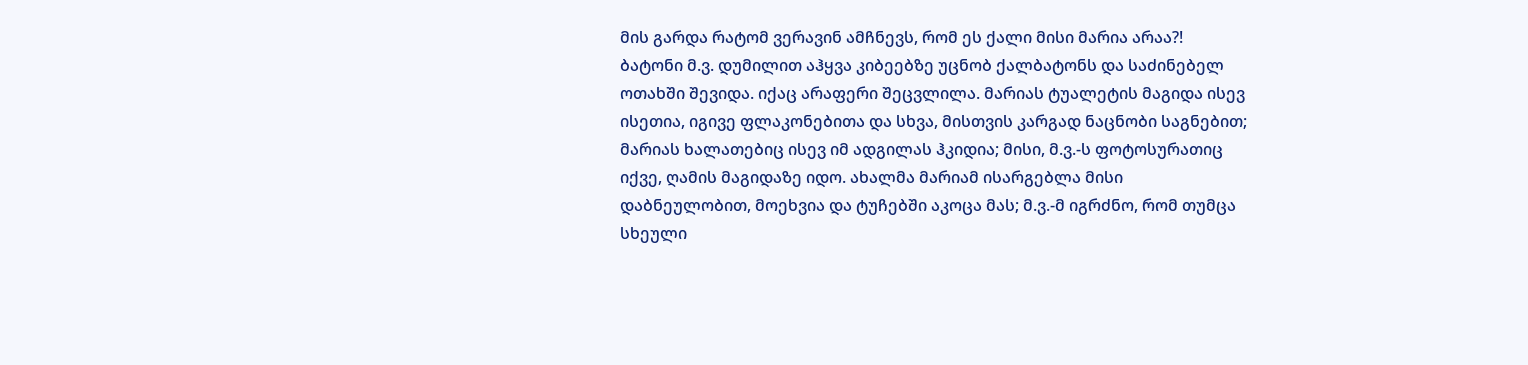მის გარდა რატომ ვერავინ ამჩნევს, რომ ეს ქალი მისი მარია არაა?!
ბატონი მ.ვ. დუმილით აჰყვა კიბეებზე უცნობ ქალბატონს და საძინებელ ოთახში შევიდა. იქაც არაფერი შეცვლილა. მარიას ტუალეტის მაგიდა ისევ ისეთია, იგივე ფლაკონებითა და სხვა, მისთვის კარგად ნაცნობი საგნებით; მარიას ხალათებიც ისევ იმ ადგილას ჰკიდია; მისი, მ.ვ.-ს ფოტოსურათიც იქვე, ღამის მაგიდაზე იდო. ახალმა მარიამ ისარგებლა მისი დაბნეულობით, მოეხვია და ტუჩებში აკოცა მას; მ.ვ.-მ იგრძნო, რომ თუმცა სხეული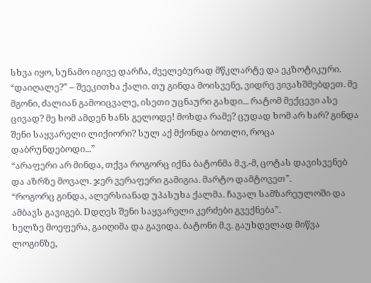სხვა იყო, სუნამო იგივე დარჩა, ძველებურად მწკლარტე და ეკზოტიკური.
“დაიღალე?” – შეეკითხა ქალი. თუ გინდა მოისვენე, ვიდრე ვივახშმებდეთ. მე მგონი, ძალიან გამოიცვალე, ისეთი უცნაური გახდი... რატომ მექცევი ასე ცივად? მე ხომ ამდენ ხანს გელოდე! მოხდა რამე? ცუდად ხომ არ ხარ? გინდა შენი საყვარელი ლიქიორი? სულ აქ მქონდა ბოთლი, როცა დაბრუნდებოდი...”
“არაფერი არ მინდა, თქვა როგორც იქნა ბატონმა მ.ვ.-მ, ცოტას დავისვენებ და აზრზე მოვალ. ჯერ ვერაფერი გამიგია. მარტო დამტოვეთ”.
“როგორც გინდა, ალერსიანად უპასუხა ქალმა. ჩავალ სამზარეულოში და ამბავს გავიგებ. Dდღეს შენი საყვარელი კერძები გვექნება”.
ხელზე მოეფერა, გაიღიმა და გავიდა. ბატონი მ.ვ. გაუხდელად მიწვა ლოგინზე,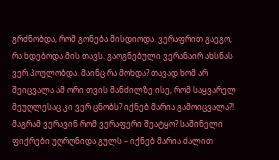გრძნობდა, რომ გონება მისდიოდა. ვერაფრით გაეგო, რა ხდებოდა მის თავს. გაოგნებული ვერანაირ ახსნას ვერ პოულობდა. მაინც რა მოხდა? თავად ხომ არ შეიცვალა ამ ორი თვის მანძილზე ისე, რომ საყვარელ მეუღლესაც კი ვერ ცნობს? იქნებ მარია გამოიცვალა?! მაგრამ ვერავინ რომ ვერაფერი შეატყო? საშინელი ფიქრები უღრღნიდა გულს – იქნებ მარია ძალით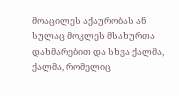მოაცილეს აქაურობას ან სულაც მოკლეს მსახურთა დახმარებით და სხვა ქალმა, ქალმა, რომელიც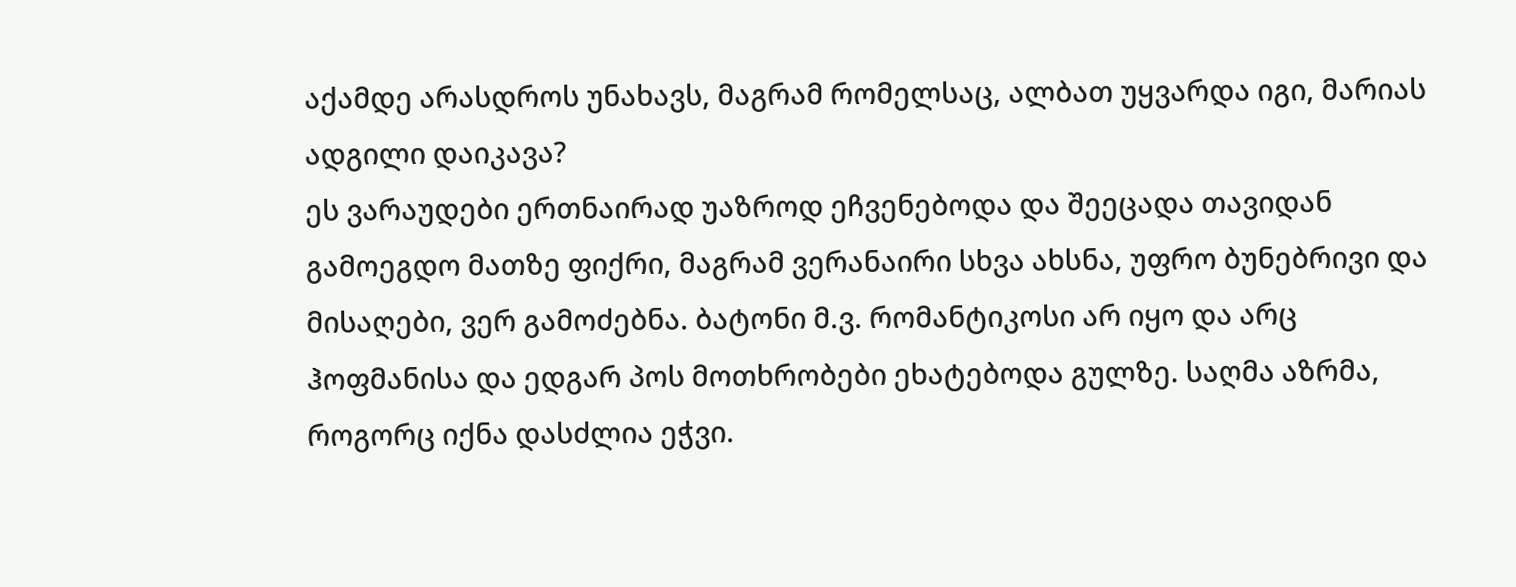აქამდე არასდროს უნახავს, მაგრამ რომელსაც, ალბათ უყვარდა იგი, მარიას ადგილი დაიკავა?
ეს ვარაუდები ერთნაირად უაზროდ ეჩვენებოდა და შეეცადა თავიდან გამოეგდო მათზე ფიქრი, მაგრამ ვერანაირი სხვა ახსნა, უფრო ბუნებრივი და მისაღები, ვერ გამოძებნა. ბატონი მ.ვ. რომანტიკოსი არ იყო და არც ჰოფმანისა და ედგარ პოს მოთხრობები ეხატებოდა გულზე. საღმა აზრმა, როგორც იქნა დასძლია ეჭვი.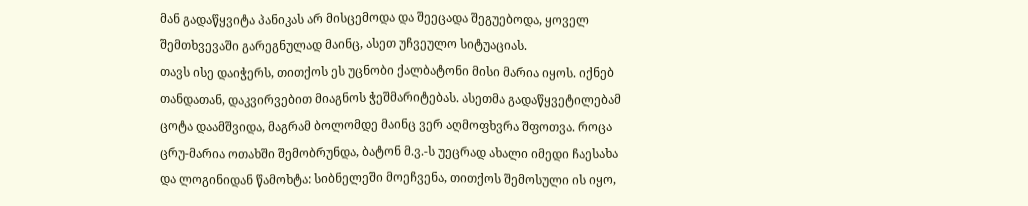მან გადაწყვიტა პანიკას არ მისცემოდა და შეეცადა შეგუებოდა, ყოველ შემთხვევაში გარეგნულად მაინც, ასეთ უჩვეულო სიტუაციას.
თავს ისე დაიჭერს, თითქოს ეს უცნობი ქალბატონი მისი მარია იყოს. იქნებ თანდათან, დაკვირვებით მიაგნოს ჭეშმარიტებას. ასეთმა გადაწყვეტილებამ ცოტა დაამშვიდა, მაგრამ ბოლომდე მაინც ვერ აღმოფხვრა შფოთვა. როცა ცრუ-მარია ოთახში შემობრუნდა, ბატონ მ.ვ.-ს უეცრად ახალი იმედი ჩაესახა და ლოგინიდან წამოხტა: სიბნელეში მოეჩვენა, თითქოს შემოსული ის იყო,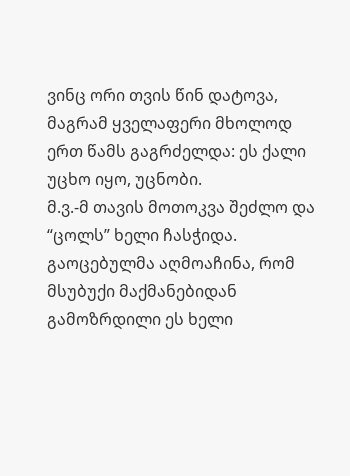ვინც ორი თვის წინ დატოვა, მაგრამ ყველაფერი მხოლოდ ერთ წამს გაგრძელდა: ეს ქალი უცხო იყო, უცნობი.
მ.ვ.-მ თავის მოთოკვა შეძლო და “ცოლს” ხელი ჩასჭიდა. გაოცებულმა აღმოაჩინა, რომ მსუბუქი მაქმანებიდან გამოზრდილი ეს ხელი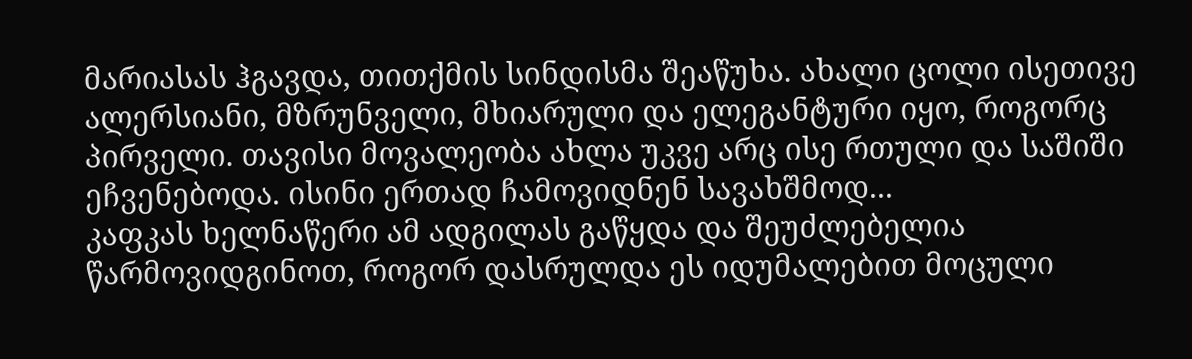მარიასას ჰგავდა, თითქმის სინდისმა შეაწუხა. ახალი ცოლი ისეთივე ალერსიანი, მზრუნველი, მხიარული და ელეგანტური იყო, როგორც პირველი. თავისი მოვალეობა ახლა უკვე არც ისე რთული და საშიში ეჩვენებოდა. ისინი ერთად ჩამოვიდნენ სავახშმოდ...
კაფკას ხელნაწერი ამ ადგილას გაწყდა და შეუძლებელია წარმოვიდგინოთ, როგორ დასრულდა ეს იდუმალებით მოცული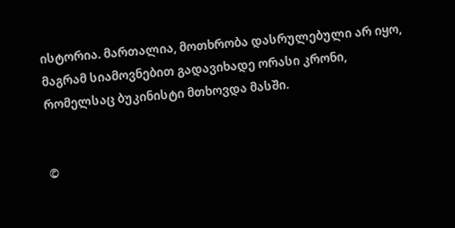ისტორია. მართალია, მოთხრობა დასრულებული არ იყო, მაგრამ სიამოვნებით გადავიხადე ორასი კრონი, რომელსაც ბუკინისტი მთხოვდა მასში.


©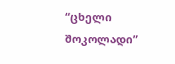“ცხელი შოკოლადი”